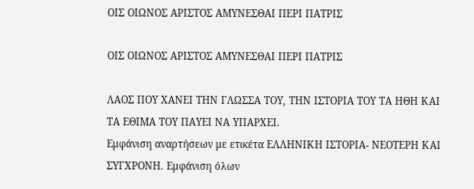ΟΙΣ ΟΙΩΝΟΣ ΑΡΙΣΤΟΣ ΑΜΥΝΕΣΘΑΙ ΠΕΡΙ ΠΑΤΡΙΣ

ΟΙΣ ΟΙΩΝΟΣ ΑΡΙΣΤΟΣ ΑΜΥΝΕΣΘΑΙ ΠΕΡΙ ΠΑΤΡΙΣ

ΛΑΟΣ ΠΟΥ ΧΑΝΕΙ ΤΗΝ ΓΛΩΣΣΑ ΤΟΥ, ΤΗΝ ΙΣΤΟΡΙΑ ΤΟΥ ΤΑ ΗΘΗ ΚΑΙ ΤΑ ΕΘΙΜΑ ΤΟΥ ΠΑΥΕΙ ΝΑ ΥΠΑΡΧΕΙ.
Εμφάνιση αναρτήσεων με ετικέτα ΕΛΛΗΝΙΚΗ ΙΣΤΟΡΙΑ- ΝΕΟΤΕΡΗ ΚΑΙ ΣΥΓΧΡΟΝΗ. Εμφάνιση όλων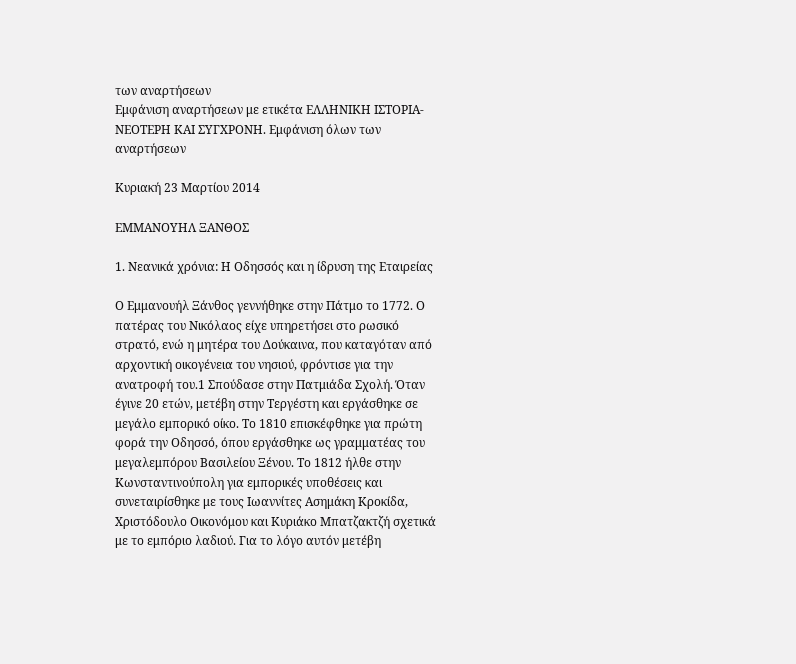των αναρτήσεων
Εμφάνιση αναρτήσεων με ετικέτα ΕΛΛΗΝΙΚΗ ΙΣΤΟΡΙΑ- ΝΕΟΤΕΡΗ ΚΑΙ ΣΥΓΧΡΟΝΗ. Εμφάνιση όλων των αναρτήσεων

Κυριακή 23 Μαρτίου 2014

ΕΜΜΑΝΟΥΗΛ ΞΑΝΘΟΣ

1. Νεανικά χρόνια: Η Οδησσός και η ίδρυση της Εταιρείας

Ο Εμμανουήλ Ξάνθος γεννήθηκε στην Πάτμο το 1772. Ο πατέρας του Νικόλαος είχε υπηρετήσει στο ρωσικό στρατό, ενώ η μητέρα του Δούκαινα, που καταγόταν από αρχοντική οικογένεια του νησιού, φρόντισε για την ανατροφή του.1 Σπούδασε στην Πατμιάδα Σχολή. Όταν έγινε 20 ετών, μετέβη στην Τεργέστη και εργάσθηκε σε
μεγάλο εμπορικό οίκο. Το 1810 επισκέφθηκε για πρώτη φορά την Οδησσό, όπου εργάσθηκε ως γραμματέας του μεγαλεμπόρου Βασιλείου Ξένου. Το 1812 ήλθε στην Κωνσταντινούπολη για εμπορικές υποθέσεις και συνεταιρίσθηκε με τους Ιωαννίτες Ασημάκη Κροκίδα, Χριστόδουλο Οικονόμου και Κυριάκο Μπατζακτζή σχετικά με το εμπόριο λαδιού. Για το λόγο αυτόν μετέβη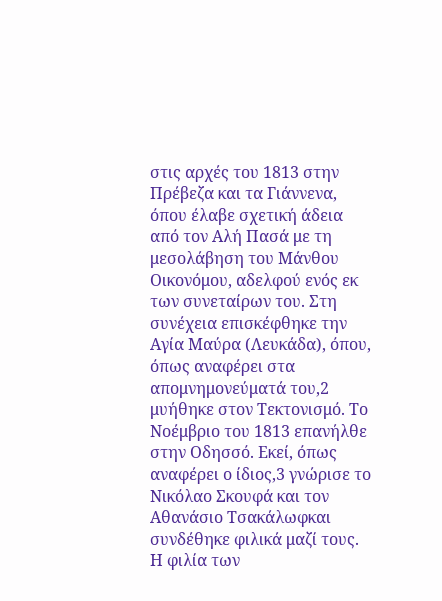στις αρχές του 1813 στην Πρέβεζα και τα Γιάννενα, όπου έλαβε σχετική άδεια από τον Αλή Πασά με τη μεσολάβηση του Μάνθου Οικονόμου, αδελφού ενός εκ των συνεταίρων του. Στη συνέχεια επισκέφθηκε την Αγία Μαύρα (Λευκάδα), όπου, όπως αναφέρει στα απομνημονεύματά του,2 μυήθηκε στον Τεκτονισμό. Το Νοέμβριο του 1813 επανήλθε στην Οδησσό. Εκεί, όπως αναφέρει ο ίδιος,3 γνώρισε το Νικόλαο Σκουφά και τον Αθανάσιο Τσακάλωφκαι συνδέθηκε φιλικά μαζί τους. Η φιλία των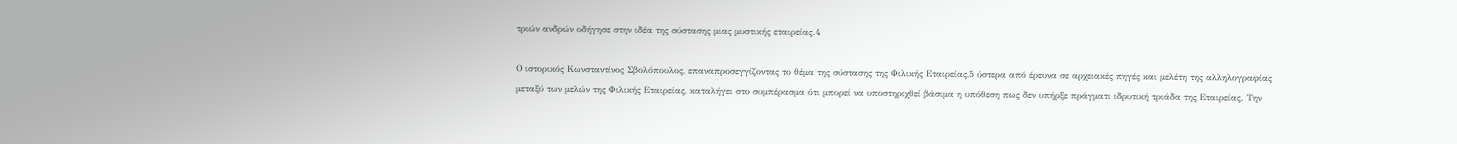τριών ανδρών οδήγησε στην ιδέα της σύστασης μιας μυστικής εταιρείας.4

Ο ιστορικός Κωνσταντίνος Σβολόπουλος, επαναπροσεγγίζοντας το θέμα της σύστασης της Φιλικής Εταιρείας,5 ύστερα από έρευνα σε αρχειακές πηγές και μελέτη της αλληλογραφίας μεταξύ των μελών της Φιλικής Εταιρείας, καταλήγει στο συμπέρασμα ότι μπορεί να υποστηριχθεί βάσιμα η υπόθεση πως δεν υπήρξε πράγματι ιδρυτική τριάδα της Εταιρείας. Την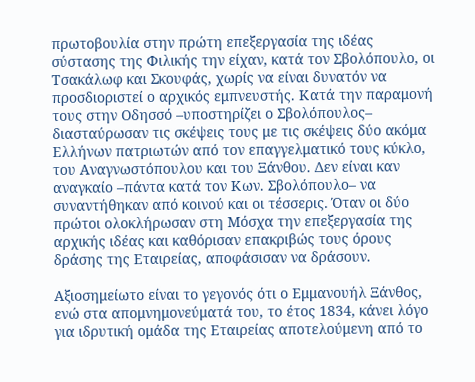πρωτοβουλία στην πρώτη επεξεργασία της ιδέας σύστασης της Φιλικής την είχαν, κατά τον Σβολόπουλο, οι Τσακάλωφ και Σκουφάς, χωρίς να είναι δυνατόν να προσδιοριστεί ο αρχικός εμπνευστής. Κατά την παραμονή τους στην Οδησσό –υποστηρίζει ο Σβολόπουλος– διασταύρωσαν τις σκέψεις τους με τις σκέψεις δύο ακόμα Ελλήνων πατριωτών από τον επαγγελματικό τους κύκλο, του Αναγνωστόπουλου και του Ξάνθου. Δεν είναι καν αναγκαίο –πάντα κατά τον Κων. Σβολόπουλο– να συναντήθηκαν από κοινού και οι τέσσερις. Όταν οι δύο πρώτοι ολοκλήρωσαν στη Μόσχα την επεξεργασία της αρχικής ιδέας και καθόρισαν επακριβώς τους όρους δράσης της Εταιρείας, αποφάσισαν να δράσουν.

Αξιοσημείωτο είναι το γεγονός ότι ο Εμμανουήλ Ξάνθος, ενώ στα απομνημονεύματά του, το έτος 1834, κάνει λόγο για ιδρυτική ομάδα της Εταιρείας αποτελούμενη από το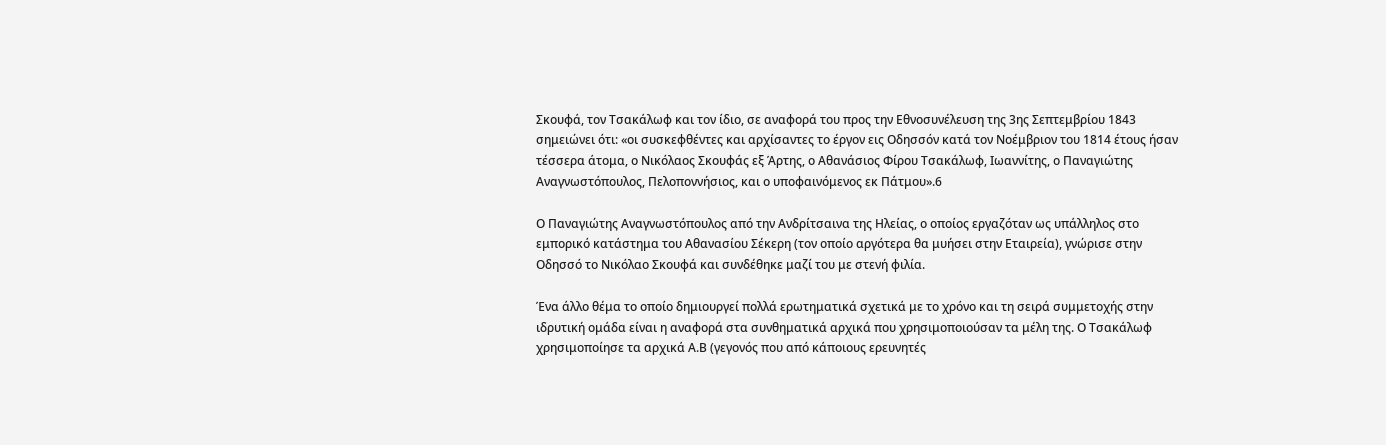Σκουφά, τον Τσακάλωφ και τον ίδιο, σε αναφορά του προς την Εθνοσυνέλευση της 3ης Σεπτεμβρίου 1843 σημειώνει ότι: «οι συσκεφθέντες και αρχίσαντες το έργον εις Οδησσόν κατά τον Νοέμβριον του 1814 έτους ήσαν τέσσερα άτομα, ο Νικόλαος Σκουφάς εξ Άρτης, ο Αθανάσιος Φίρου Τσακάλωφ, Ιωαννίτης, ο Παναγιώτης Αναγνωστόπουλος, Πελοποννήσιος, και ο υποφαινόμενος εκ Πάτμου».6

Ο Παναγιώτης Αναγνωστόπουλος από την Ανδρίτσαινα της Ηλείας, ο οποίος εργαζόταν ως υπάλληλος στο εμπορικό κατάστημα του Αθανασίου Σέκερη (τον οποίο αργότερα θα μυήσει στην Εταιρεία), γνώρισε στην Οδησσό το Νικόλαο Σκουφά και συνδέθηκε μαζί του με στενή φιλία.

Ένα άλλο θέμα το οποίο δημιουργεί πολλά ερωτηματικά σχετικά με το χρόνο και τη σειρά συμμετοχής στην ιδρυτική ομάδα είναι η αναφορά στα συνθηματικά αρχικά που χρησιμοποιούσαν τα μέλη της. Ο Τσακάλωφ χρησιμοποίησε τα αρχικά Α.Β (γεγονός που από κάποιους ερευνητές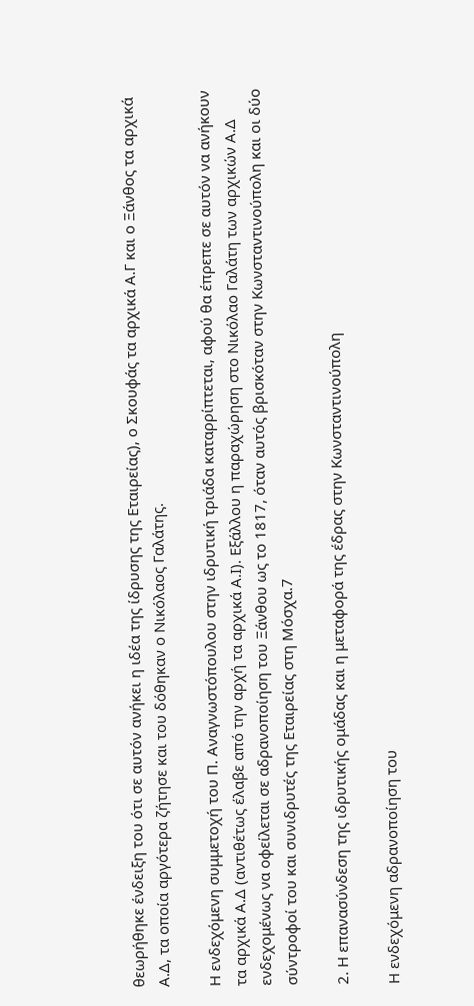θεωρήθηκε ένδειξη του ότι σε αυτόν ανήκει η ιδέα της ίδρυσης της Εταιρείας), ο Σκουφάς τα αρχικά Α.Γ και ο Ξάνθος τα αρχικά Α.Δ, τα οποία αργότερα ζήτησε και του δόθηκαν ο Νικόλαος Γαλάτης.

Η ενδεχόμενη συμμετοχή του Π. Αναγνωστόπουλου στην ιδρυτική τριάδα καταρρίπτεται, αφού θα έπρεπε σε αυτόν να ανήκουν τα αρχικά Α.Δ (αντιθέτως έλαβε από την αρχή τα αρχικά Α.Ι). Εξάλλου η παραχώρηση στο Νικόλαο Γαλάτη των αρχικών Α.Δ ενδεχομένως να οφείλεται σε αδρανοποίηση του Ξάνθου ως το 1817, όταν αυτός βρισκόταν στην Κωνσταντινούπολη και οι δύο σύντροφοί του και συνιδρυτές της Εταιρείας στη Μόσχα.7

2. Η επανασύνδεση της ιδρυτικής ομάδας και η μεταφορά της έδρας στην Κωνσταντινούπολη

Η ενδεχόμενη αδρανοποίηση του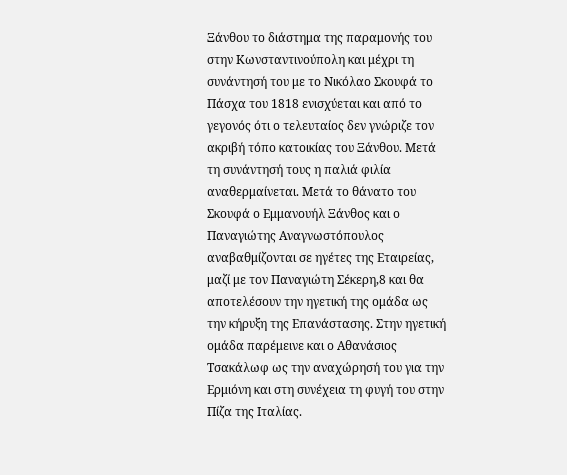Ξάνθου το διάστημα της παραμονής του στην Κωνσταντινούπολη και μέχρι τη συνάντησή του με το Νικόλαο Σκουφά το Πάσχα του 1818 ενισχύεται και από το γεγονός ότι ο τελευταίος δεν γνώριζε τον ακριβή τόπο κατοικίας του Ξάνθου. Μετά τη συνάντησή τους η παλιά φιλία αναθερμαίνεται. Μετά το θάνατο του Σκουφά ο Εμμανουήλ Ξάνθος και ο Παναγιώτης Αναγνωστόπουλος αναβαθμίζονται σε ηγέτες της Εταιρείας, μαζί με τον Παναγιώτη Σέκερη,8 και θα αποτελέσουν την ηγετική της ομάδα ως την κήρυξη της Επανάστασης. Στην ηγετική ομάδα παρέμεινε και ο Αθανάσιος Τσακάλωφ ως την αναχώρησή του για την Ερμιόνη και στη συνέχεια τη φυγή του στην Πίζα της Ιταλίας.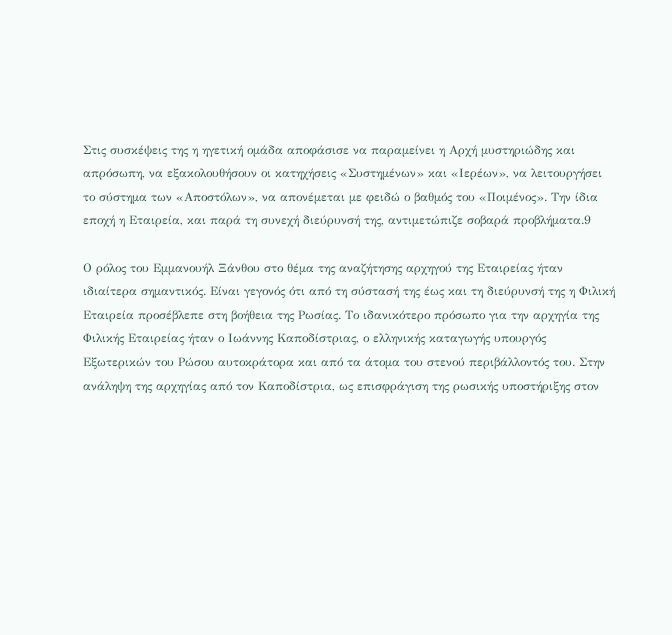Στις συσκέψεις της η ηγετική ομάδα αποφάσισε να παραμείνει η Αρχή μυστηριώδης και απρόσωπη, να εξακολουθήσουν οι κατηχήσεις «Συστημένων» και «Ιερέων», να λειτουργήσει το σύστημα των «Αποστόλων», να απονέμεται με φειδώ ο βαθμός του «Ποιμένος». Την ίδια εποχή η Εταιρεία, και παρά τη συνεχή διεύρυνσή της, αντιμετώπιζε σοβαρά προβλήματα.9

Ο ρόλος του Εμμανουήλ Ξάνθου στο θέμα της αναζήτησης αρχηγού της Εταιρείας ήταν ιδιαίτερα σημαντικός. Είναι γεγονός ότι από τη σύστασή της έως και τη διεύρυνσή της η Φιλική Εταιρεία προσέβλεπε στη βοήθεια της Ρωσίας. Το ιδανικότερο πρόσωπο για την αρχηγία της Φιλικής Εταιρείας ήταν ο Ιωάννης Καποδίστριας, ο ελληνικής καταγωγής υπουργός Εξωτερικών του Ρώσου αυτοκράτορα και από τα άτομα του στενού περιβάλλοντός του. Στην ανάληψη της αρχηγίας από τον Καποδίστρια, ως επισφράγιση της ρωσικής υποστήριξης στον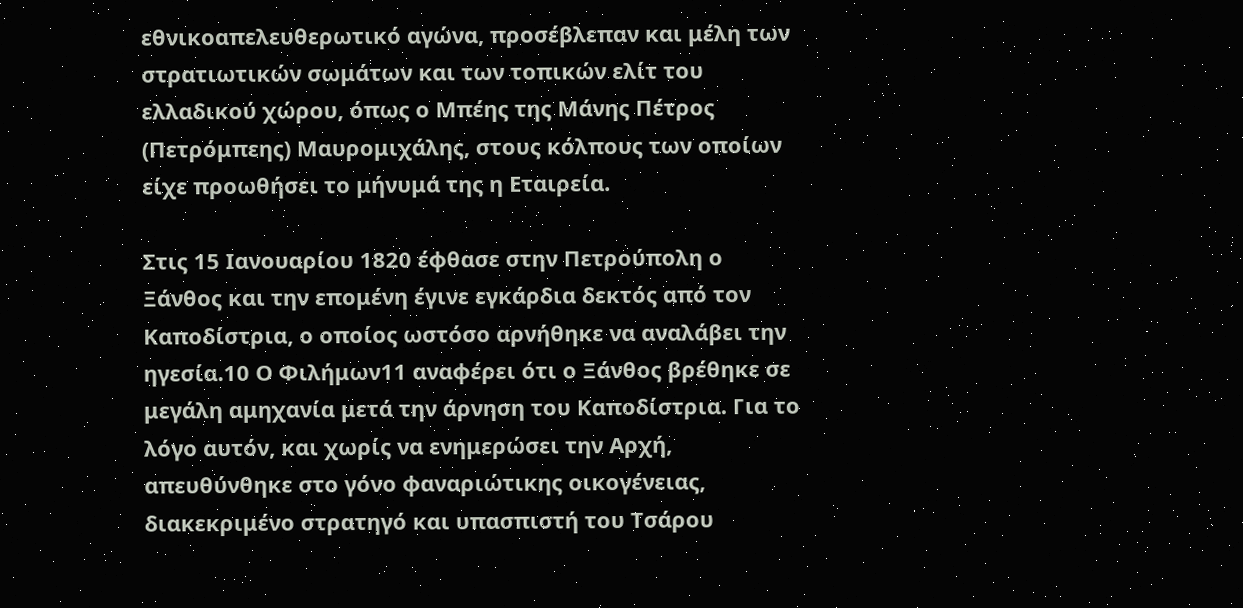εθνικοαπελευθερωτικό αγώνα, προσέβλεπαν και μέλη των στρατιωτικών σωμάτων και των τοπικών ελίτ του ελλαδικού χώρου, όπως ο Μπέης της Μάνης Πέτρος (Πετρόμπεης) Μαυρομιχάλης, στους κόλπους των οποίων είχε προωθήσει το μήνυμά της η Εταιρεία.

Στις 15 Ιανουαρίου 1820 έφθασε στην Πετρούπολη ο Ξάνθος και την επομένη έγινε εγκάρδια δεκτός από τον Καποδίστρια, ο οποίος ωστόσο αρνήθηκε να αναλάβει την ηγεσία.10 Ο Φιλήμων11 αναφέρει ότι ο Ξάνθος βρέθηκε σε μεγάλη αμηχανία μετά την άρνηση του Καποδίστρια. Για το λόγο αυτόν, και χωρίς να ενημερώσει την Αρχή, απευθύνθηκε στο γόνο φαναριώτικης οικογένειας, διακεκριμένο στρατηγό και υπασπιστή του Τσάρου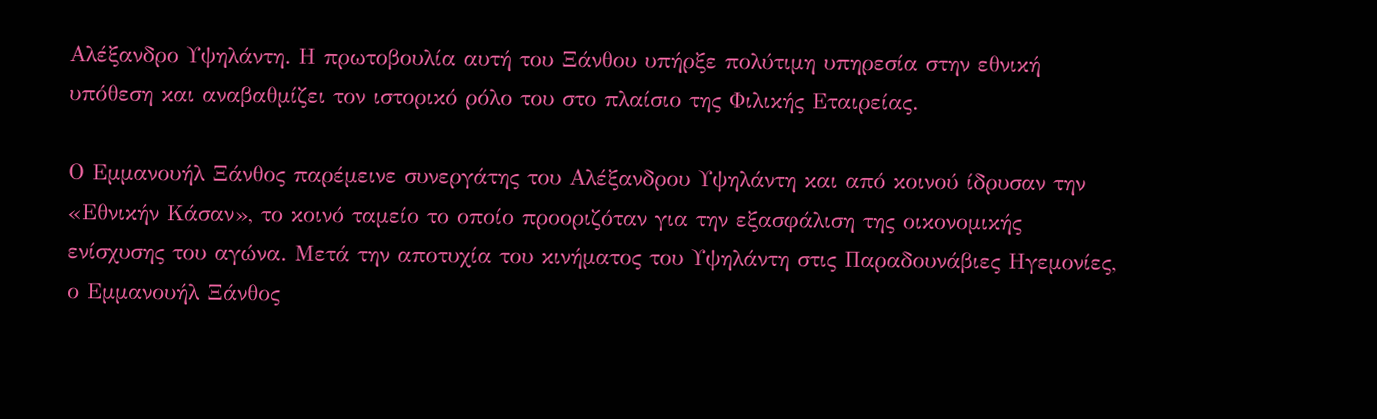Αλέξανδρο Υψηλάντη. Η πρωτοβουλία αυτή του Ξάνθου υπήρξε πολύτιμη υπηρεσία στην εθνική υπόθεση και αναβαθμίζει τον ιστορικό ρόλο του στο πλαίσιο της Φιλικής Εταιρείας.

Ο Εμμανουήλ Ξάνθος παρέμεινε συνεργάτης του Αλέξανδρου Υψηλάντη και από κοινού ίδρυσαν την «Εθνικήν Κάσαν», το κοινό ταμείο το οποίο προοριζόταν για την εξασφάλιση της οικονομικής ενίσχυσης του αγώνα. Μετά την αποτυχία του κινήματος του Υψηλάντη στις Παραδουνάβιες Ηγεμονίες, ο Εμμανουήλ Ξάνθος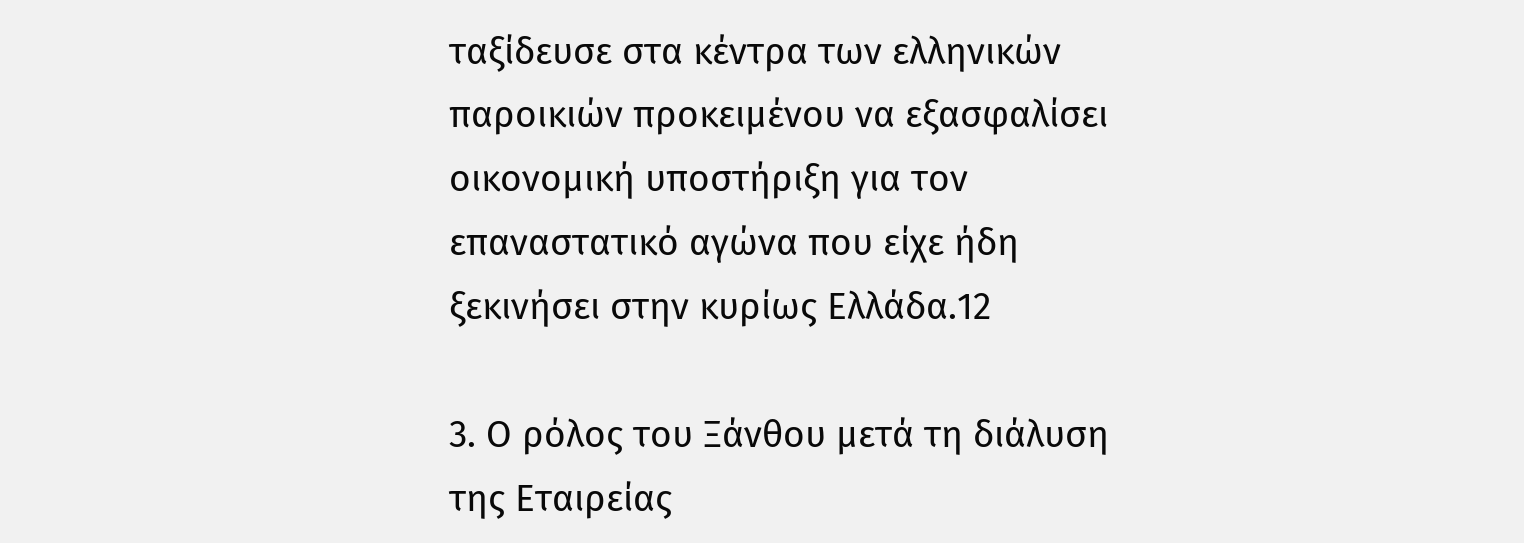ταξίδευσε στα κέντρα των ελληνικών παροικιών προκειμένου να εξασφαλίσει οικονομική υποστήριξη για τον επαναστατικό αγώνα που είχε ήδη ξεκινήσει στην κυρίως Ελλάδα.12

3. Ο ρόλος του Ξάνθου μετά τη διάλυση της Εταιρείας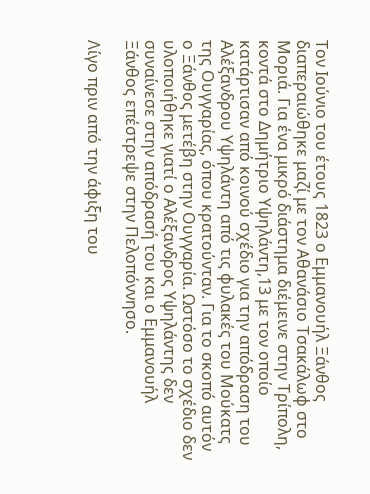Τον Ιούνιο του έτους 1823 ο Εμμανουήλ Ξάνθος διαπεραιώθηκε μαζί με τον Αθανάσιο Τσακάλωφ στο Μοριά. Για ένα μικρό διάστημα διέμεινε στην Τρίπολη, κοντά στο Δημήτριο Υψηλάντη,13 με τον οποίο κατάρτισαν από κοινού σχέδιο για την απόδραση του Αλέξανδρου Υψηλάντη από τις φυλακές του Μούκατς της Ουγγαρίας, όπου κρατούνταν. Για το σκοπό αυτόν ο Ξάνθος μετέβη στην Ουγγαρία. Ωστόσο το σχέδιο δεν υλοποιήθηκε γιατί ο Αλέξανδρος Υψηλάντης δεν συναίνεσε στην απόδρασή του και ο Εμμανουήλ Ξάνθος επέστρεψε στην Πελοπόννησο.

Λίγο πριν από την άφιξη του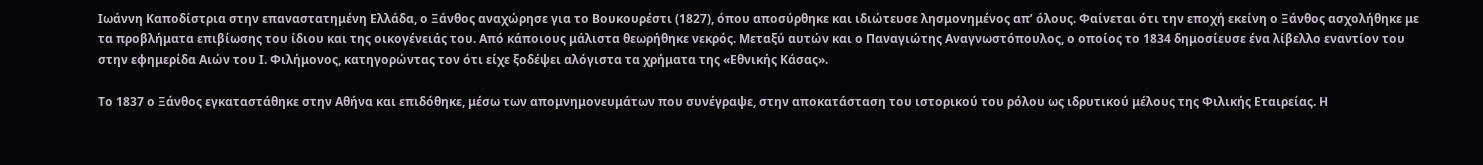Ιωάννη Καποδίστρια στην επαναστατημένη Ελλάδα, ο Ξάνθος αναχώρησε για το Βουκουρέστι (1827), όπου αποσύρθηκε και ιδιώτευσε λησμονημένος απ’ όλους. Φαίνεται ότι την εποχή εκείνη ο Ξάνθος ασχολήθηκε με τα προβλήματα επιβίωσης του ίδιου και της οικογένειάς του. Από κάποιους μάλιστα θεωρήθηκε νεκρός. Μεταξύ αυτών και ο Παναγιώτης Αναγνωστόπουλος, ο οποίος το 1834 δημοσίευσε ένα λίβελλο εναντίον του στην εφημερίδα Αιών του Ι. Φιλήμονος, κατηγορώντας τον ότι είχε ξοδέψει αλόγιστα τα χρήματα της «Εθνικής Κάσας».

Το 1837 ο Ξάνθος εγκαταστάθηκε στην Αθήνα και επιδόθηκε, μέσω των απομνημονευμάτων που συνέγραψε, στην αποκατάσταση του ιστορικού του ρόλου ως ιδρυτικού μέλους της Φιλικής Εταιρείας. Η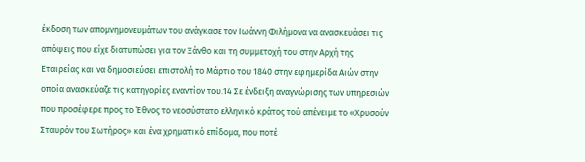έκδοση των απομνημονευμάτων του ανάγκασε τον Ιωάννη Φιλήμονα να ανασκευάσει τις απόψεις που είχε διατυπώσει για τον Ξάνθο και τη συμμετοχή του στην Αρχή της Εταιρείας και να δημοσιεύσει επιστολή το Μάρτιο του 1840 στην εφημερίδα Αιών στην οποία ανασκεύαζε τις κατηγορίες εναντίον του.14 Σε ένδειξη αναγνώρισης των υπηρεσιών που προσέφερε προς το Έθνος το νεοσύστατο ελληνικό κράτος τού απένειμε το «Χρυσούν Σταυρόν του Σωτήρος» και ένα χρηματικό επίδομα, που ποτέ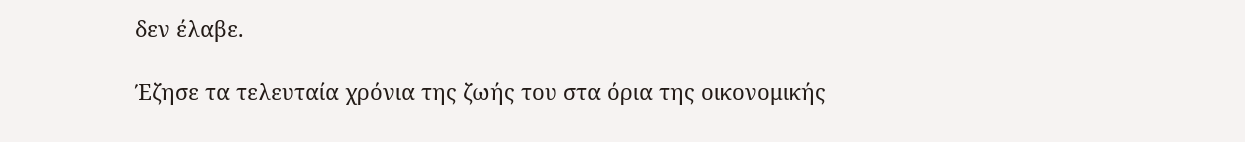δεν έλαβε.

Έζησε τα τελευταία χρόνια της ζωής του στα όρια της οικονομικής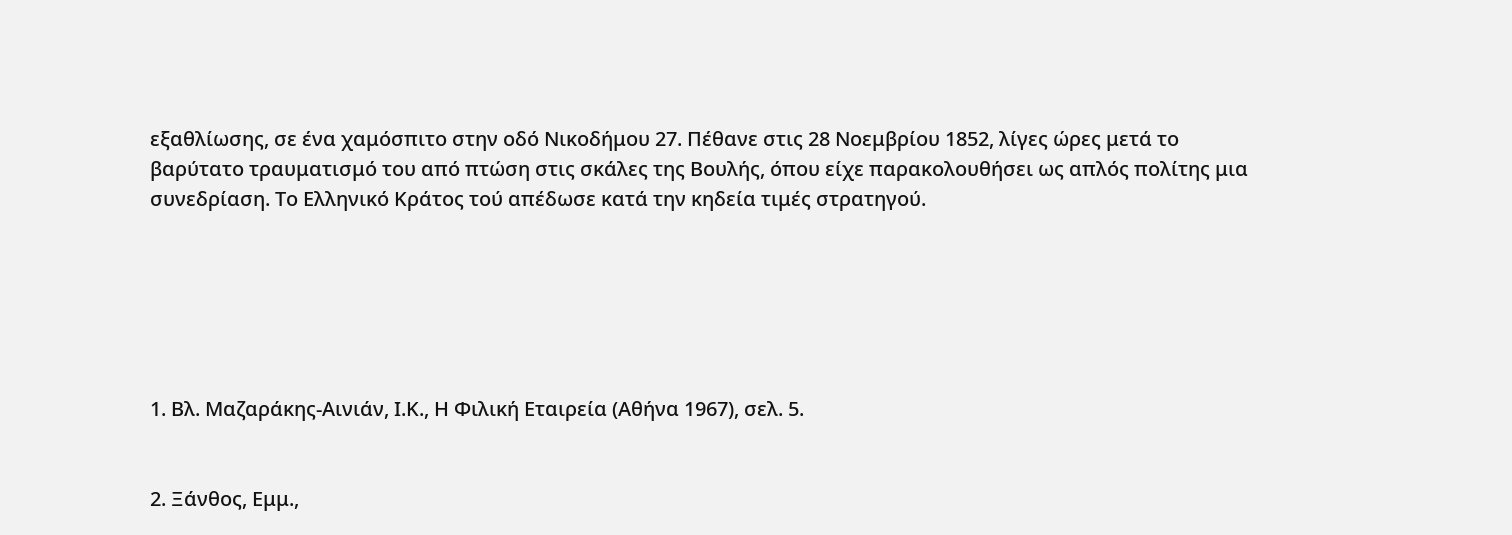εξαθλίωσης, σε ένα χαμόσπιτο στην οδό Νικοδήμου 27. Πέθανε στις 28 Νοεμβρίου 1852, λίγες ώρες μετά το βαρύτατο τραυματισμό του από πτώση στις σκάλες της Βουλής, όπου είχε παρακολουθήσει ως απλός πολίτης μια συνεδρίαση. Το Ελληνικό Κράτος τού απέδωσε κατά την κηδεία τιμές στρατηγού.






1. Βλ. Μαζαράκης-Αινιάν, Ι.Κ., Η Φιλική Εταιρεία (Αθήνα 1967), σελ. 5.


2. Ξάνθος, Εμμ.,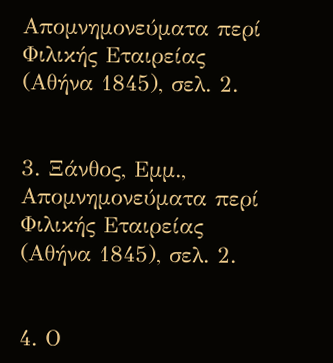Απομνημονεύματα περί Φιλικής Εταιρείας (Αθήνα 1845), σελ. 2.


3. Ξάνθος, Εμμ., Απομνημονεύματα περί Φιλικής Εταιρείας (Αθήνα 1845), σελ. 2.


4. Ο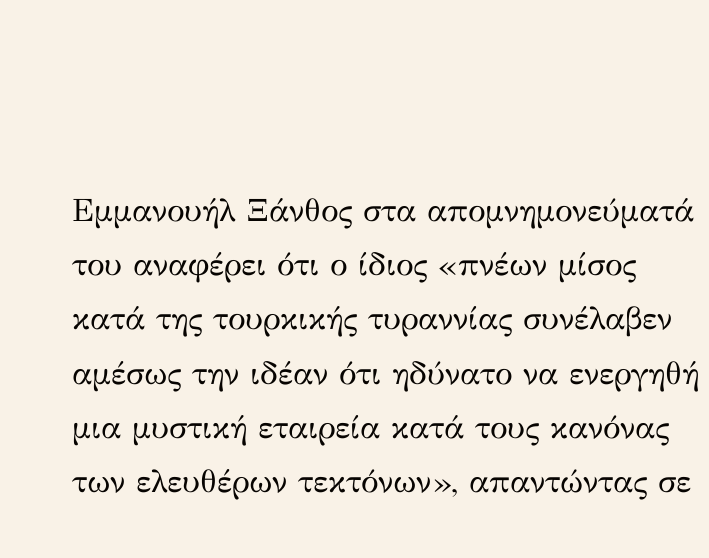Εμμανουήλ Ξάνθος στα απομνημονεύματά του αναφέρει ότι ο ίδιος «πνέων μίσος κατά της τουρκικής τυραννίας συνέλαβεν αμέσως την ιδέαν ότι ηδύνατο να ενεργηθή μια μυστική εταιρεία κατά τους κανόνας των ελευθέρων τεκτόνων», απαντώντας σε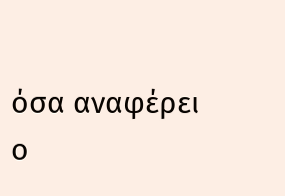όσα αναφέρει ο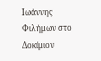Ιωάννης Φιλήμων στο Δοκίμιον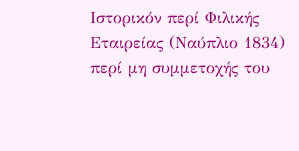Ιστορικόν περί Φιλικής Εταιρείας (Ναύπλιο 1834) περί μη συμμετοχής του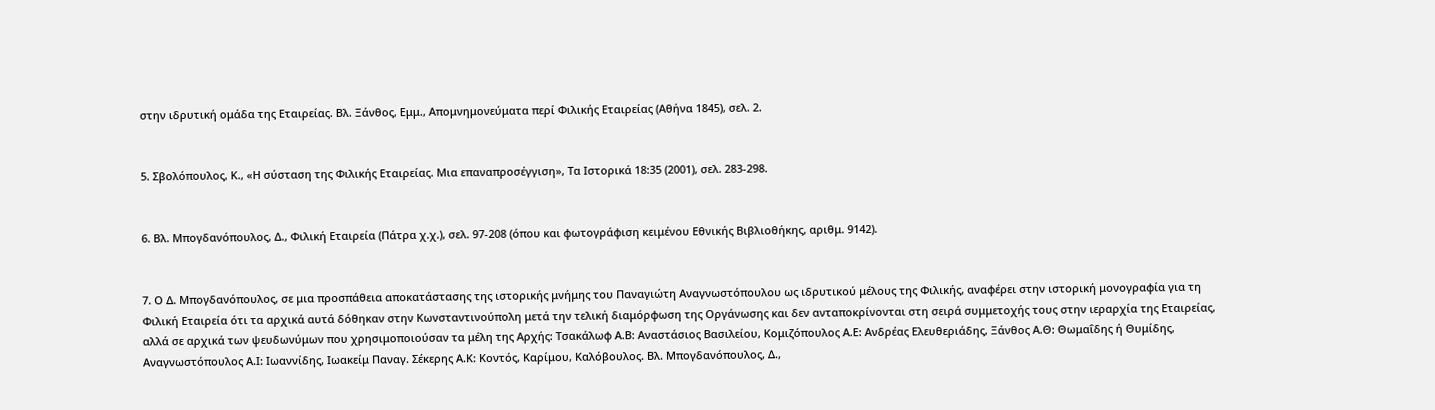στην ιδρυτική ομάδα της Εταιρείας. Βλ. Ξάνθος, Εμμ., Απομνημονεύματα περί Φιλικής Εταιρείας (Αθήνα 1845), σελ. 2.


5. Σβολόπουλος, Κ., «Η σύσταση της Φιλικής Εταιρείας. Μια επαναπροσέγγιση», Τα Ιστορικά 18:35 (2001), σελ. 283-298.


6. Βλ. Μπογδανόπουλος, Δ., Φιλική Εταιρεία (Πάτρα χ.χ.), σελ. 97-208 (όπου και φωτογράφιση κειμένου Εθνικής Βιβλιοθήκης, αριθμ. 9142).


7. Ο Δ. Μπογδανόπουλος, σε μια προσπάθεια αποκατάστασης της ιστορικής μνήμης του Παναγιώτη Αναγνωστόπουλου ως ιδρυτικού μέλους της Φιλικής, αναφέρει στην ιστορική μονογραφία για τη Φιλική Εταιρεία ότι τα αρχικά αυτά δόθηκαν στην Κωνσταντινούπολη μετά την τελική διαμόρφωση της Οργάνωσης και δεν ανταποκρίνονται στη σειρά συμμετοχής τους στην ιεραρχία της Εταιρείας, αλλά σε αρχικά των ψευδωνύμων που χρησιμοποιούσαν τα μέλη της Αρχής: Τσακάλωφ Α.Β: Αναστάσιος Βασιλείου, Κομιζόπουλος Α.Ε: Ανδρέας Ελευθεριάδης, Ξάνθος Α.Θ: Θωμαΐδης ή Θυμίδης, Αναγνωστόπουλος Α.Ι: Ιωαννίδης, Ιωακείμ Παναγ. Σέκερης Α.Κ: Κοντός, Καρίμου, Καλόβουλος. Βλ. Μπογδανόπουλος, Δ.,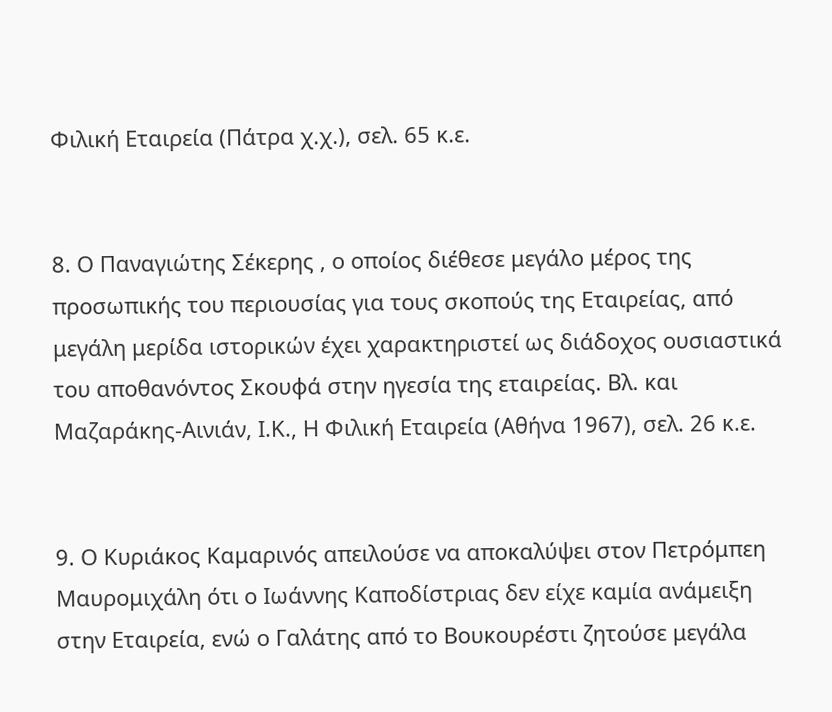Φιλική Εταιρεία (Πάτρα χ.χ.), σελ. 65 κ.ε.


8. Ο Παναγιώτης Σέκερης , ο οποίος διέθεσε μεγάλο μέρος της προσωπικής του περιουσίας για τους σκοπούς της Εταιρείας, από μεγάλη μερίδα ιστορικών έχει χαρακτηριστεί ως διάδοχος ουσιαστικά του αποθανόντος Σκουφά στην ηγεσία της εταιρείας. Βλ. και Μαζαράκης-Αινιάν, Ι.Κ., Η Φιλική Εταιρεία (Αθήνα 1967), σελ. 26 κ.ε.


9. Ο Κυριάκος Καμαρινός απειλούσε να αποκαλύψει στον Πετρόμπεη Μαυρομιχάλη ότι ο Ιωάννης Καποδίστριας δεν είχε καμία ανάμειξη στην Εταιρεία, ενώ ο Γαλάτης από το Βουκουρέστι ζητούσε μεγάλα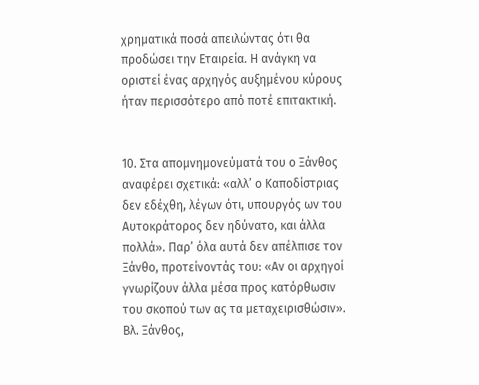χρηματικά ποσά απειλώντας ότι θα προδώσει την Εταιρεία. Η ανάγκη να οριστεί ένας αρχηγός αυξημένου κύρους ήταν περισσότερο από ποτέ επιτακτική.


10. Στα απομνημονεύματά του ο Ξάνθος αναφέρει σχετικά: «αλλ’ ο Καποδίστριας δεν εδέχθη, λέγων ότι, υπουργός ων του Αυτοκράτορος δεν ηδύνατο, και άλλα πολλά». Παρ’ όλα αυτά δεν απέλπισε τον Ξάνθο, προτείνοντάς του: «Αν οι αρχηγοί γνωρίζουν άλλα μέσα προς κατόρθωσιν του σκοπού των ας τα μεταχειρισθώσιν». Βλ. Ξάνθος,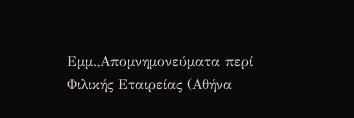Εμμ.,Απομνημονεύματα περί Φιλικής Εταιρείας (Αθήνα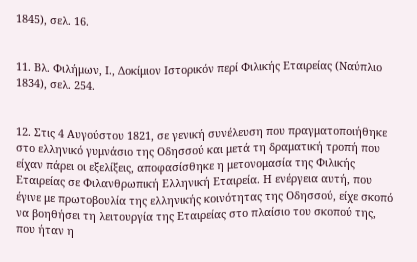1845), σελ. 16.


11. Βλ. Φιλήμων, Ι., Δοκίμιον Ιστορικόν περί Φιλικής Εταιρείας (Ναύπλιο 1834), σελ. 254.


12. Στις 4 Αυγούστου 1821, σε γενική συνέλευση που πραγματοποιήθηκε στο ελληνικό γυμνάσιο της Οδησσού και μετά τη δραματική τροπή που είχαν πάρει οι εξελίξεις, αποφασίσθηκε η μετονομασία της Φιλικής Εταιρείας σε Φιλανθρωπική Ελληνική Εταιρεία. Η ενέργεια αυτή, που έγινε με πρωτοβουλία της ελληνικής κοινότητας της Οδησσού, είχε σκοπό να βοηθήσει τη λειτουργία της Εταιρείας στο πλαίσιο του σκοπού της, που ήταν η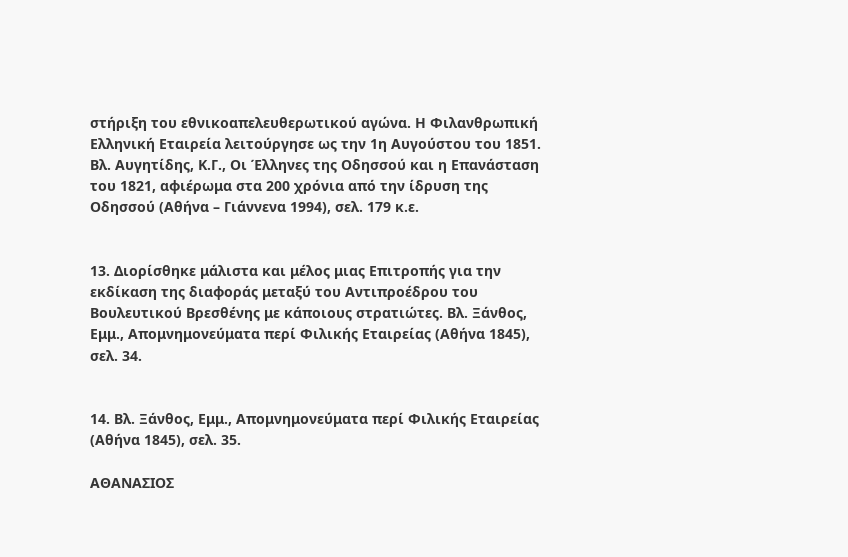στήριξη του εθνικοαπελευθερωτικού αγώνα. Η Φιλανθρωπική Ελληνική Εταιρεία λειτούργησε ως την 1η Αυγούστου του 1851. Βλ. Αυγητίδης, Κ.Γ., Οι Έλληνες της Οδησσού και η Επανάσταση του 1821, αφιέρωμα στα 200 χρόνια από την ίδρυση της Οδησσού (Αθήνα – Γιάννενα 1994), σελ. 179 κ.ε.


13. Διορίσθηκε μάλιστα και μέλος μιας Επιτροπής για την εκδίκαση της διαφοράς μεταξύ του Αντιπροέδρου του Βουλευτικού Βρεσθένης με κάποιους στρατιώτες. Βλ. Ξάνθος, Εμμ., Απομνημονεύματα περί Φιλικής Εταιρείας (Αθήνα 1845), σελ. 34.


14. Βλ. Ξάνθος, Εμμ., Απομνημονεύματα περί Φιλικής Εταιρείας (Αθήνα 1845), σελ. 35.

ΑΘΑΝΑΣΙΟΣ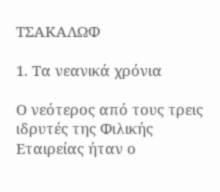ΤΣΑΚΑΛΩΦ

1. Τα νεανικά χρόνια

Ο νεότερος από τους τρεις ιδρυτές της Φιλικής Εταιρείας ήταν ο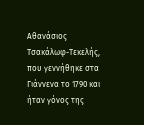Αθανάσιος Τσακάλωφ-Τεκελής, που γεννήθηκε στα Γιάννενα το 1790 και ήταν γόνος της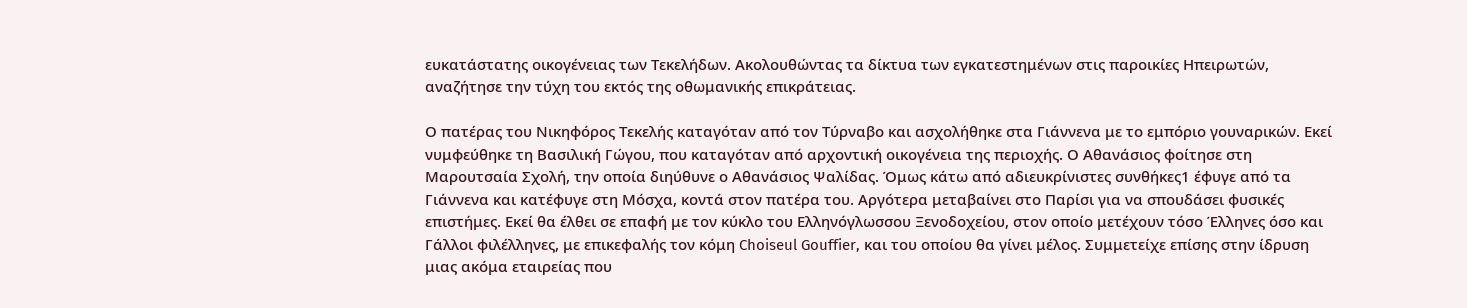ευκατάστατης οικογένειας των Τεκελήδων. Ακολουθώντας τα δίκτυα των εγκατεστημένων στις παροικίες Ηπειρωτών, αναζήτησε την τύχη του εκτός της οθωμανικής επικράτειας.

Ο πατέρας του Νικηφόρος Τεκελής καταγόταν από τον Τύρναβο και ασχολήθηκε στα Γιάννενα με το εμπόριο γουναρικών. Εκεί νυμφεύθηκε τη Βασιλική Γώγου, που καταγόταν από αρχοντική οικογένεια της περιοχής. Ο Αθανάσιος φοίτησε στη Μαρουτσαία Σχολή, την οποία διηύθυνε ο Αθανάσιος Ψαλίδας. Όμως κάτω από αδιευκρίνιστες συνθήκες1 έφυγε από τα Γιάννενα και κατέφυγε στη Μόσχα, κοντά στον πατέρα του. Αργότερα μεταβαίνει στο Παρίσι για να σπουδάσει φυσικές επιστήμες. Εκεί θα έλθει σε επαφή με τον κύκλο του Ελληνόγλωσσου Ξενοδοχείου, στον οποίο μετέχουν τόσο Έλληνες όσο και Γάλλοι φιλέλληνες, με επικεφαλής τον κόμη Choiseul Gouffier, και του οποίου θα γίνει μέλος. Συμμετείχε επίσης στην ίδρυση μιας ακόμα εταιρείας που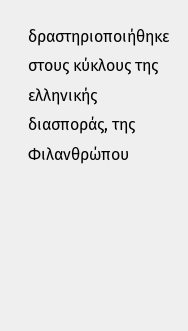δραστηριοποιήθηκε στους κύκλους της ελληνικής διασποράς, της Φιλανθρώπου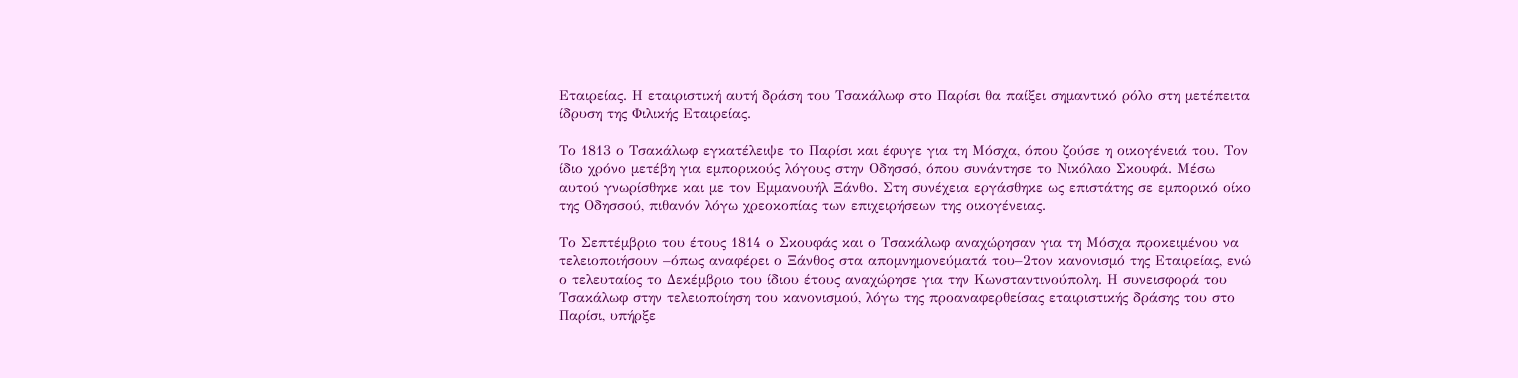Εταιρείας. Η εταιριστική αυτή δράση του Τσακάλωφ στο Παρίσι θα παίξει σημαντικό ρόλο στη μετέπειτα ίδρυση της Φιλικής Εταιρείας.

Το 1813 ο Τσακάλωφ εγκατέλειψε το Παρίσι και έφυγε για τη Μόσχα, όπου ζούσε η οικογένειά του. Τον ίδιο χρόνο μετέβη για εμπορικούς λόγους στην Οδησσό, όπου συνάντησε το Νικόλαο Σκουφά. Μέσω αυτού γνωρίσθηκε και με τον Εμμανουήλ Ξάνθο. Στη συνέχεια εργάσθηκε ως επιστάτης σε εμπορικό οίκο της Οδησσού, πιθανόν λόγω χρεοκοπίας των επιχειρήσεων της οικογένειας.

Το Σεπτέμβριο του έτους 1814 ο Σκουφάς και ο Τσακάλωφ αναχώρησαν για τη Μόσχα προκειμένου να τελειοποιήσουν –όπως αναφέρει ο Ξάνθος στα απομνημονεύματά του–2τον κανονισμό της Εταιρείας, ενώ ο τελευταίος το Δεκέμβριο του ίδιου έτους αναχώρησε για την Κωνσταντινούπολη. Η συνεισφορά του Τσακάλωφ στην τελειοποίηση του κανονισμού, λόγω της προαναφερθείσας εταιριστικής δράσης του στο Παρίσι, υπήρξε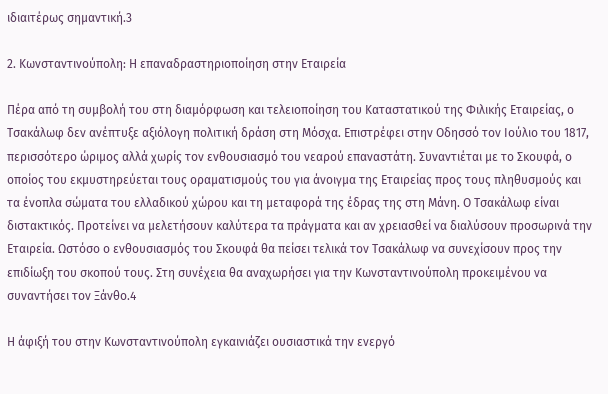ιδιαιτέρως σημαντική.3

2. Κωνσταντινούπολη: Η επαναδραστηριοποίηση στην Εταιρεία

Πέρα από τη συμβολή του στη διαμόρφωση και τελειοποίηση του Καταστατικού της Φιλικής Εταιρείας, ο Τσακάλωφ δεν ανέπτυξε αξιόλογη πολιτική δράση στη Μόσχα. Επιστρέφει στην Οδησσό τον Ιούλιο του 1817, περισσότερο ώριμος αλλά χωρίς τον ενθουσιασμό του νεαρού επαναστάτη. Συναντιέται με το Σκουφά, ο οποίος του εκμυστηρεύεται τους οραματισμούς του για άνοιγμα της Εταιρείας προς τους πληθυσμούς και τα ένοπλα σώματα του ελλαδικού χώρου και τη μεταφορά της έδρας της στη Μάνη. Ο Τσακάλωφ είναι διστακτικός. Προτείνει να μελετήσουν καλύτερα τα πράγματα και αν χρειασθεί να διαλύσουν προσωρινά την Εταιρεία. Ωστόσο ο ενθουσιασμός του Σκουφά θα πείσει τελικά τον Τσακάλωφ να συνεχίσουν προς την επιδίωξη του σκοπού τους. Στη συνέχεια θα αναχωρήσει για την Κωνσταντινούπολη προκειμένου να συναντήσει τον Ξάνθο.4

Η άφιξή του στην Κωνσταντινούπολη εγκαινιάζει ουσιαστικά την ενεργό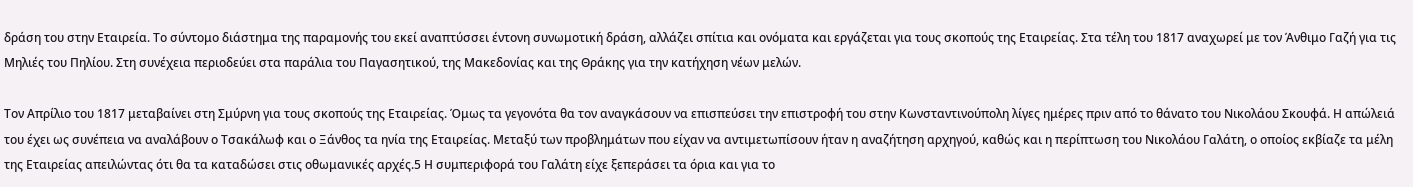δράση του στην Εταιρεία. Το σύντομο διάστημα της παραμονής του εκεί αναπτύσσει έντονη συνωμοτική δράση, αλλάζει σπίτια και ονόματα και εργάζεται για τους σκοπούς της Εταιρείας. Στα τέλη του 1817 αναχωρεί με τον Άνθιμο Γαζή για τις Μηλιές του Πηλίου. Στη συνέχεια περιοδεύει στα παράλια του Παγασητικού, της Μακεδονίας και της Θράκης για την κατήχηση νέων μελών.

Τον Απρίλιο του 1817 μεταβαίνει στη Σμύρνη για τους σκοπούς της Εταιρείας. Όμως τα γεγονότα θα τον αναγκάσουν να επισπεύσει την επιστροφή του στην Κωνσταντινούπολη λίγες ημέρες πριν από το θάνατο του Νικολάου Σκουφά. Η απώλειά του έχει ως συνέπεια να αναλάβουν ο Τσακάλωφ και ο Ξάνθος τα ηνία της Εταιρείας. Μεταξύ των προβλημάτων που είχαν να αντιμετωπίσουν ήταν η αναζήτηση αρχηγού, καθώς και η περίπτωση του Νικολάου Γαλάτη, ο οποίος εκβίαζε τα μέλη της Εταιρείας απειλώντας ότι θα τα καταδώσει στις οθωμανικές αρχές.5 Η συμπεριφορά του Γαλάτη είχε ξεπεράσει τα όρια και για το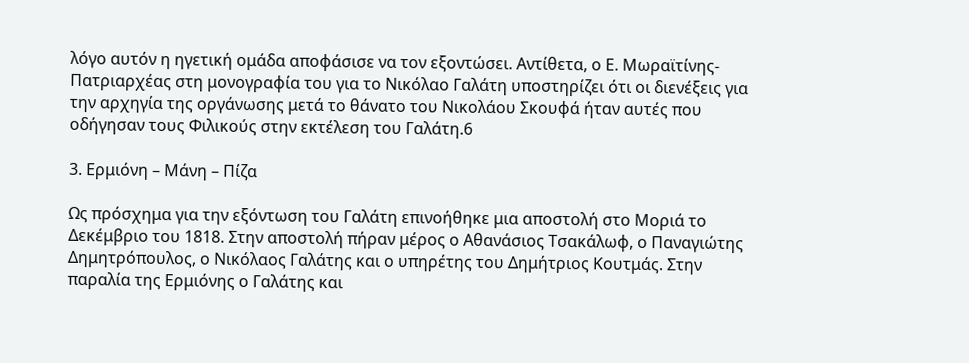λόγο αυτόν η ηγετική ομάδα αποφάσισε να τον εξοντώσει. Αντίθετα, ο Ε. Μωραϊτίνης-Πατριαρχέας στη μονογραφία του για το Νικόλαο Γαλάτη υποστηρίζει ότι οι διενέξεις για την αρχηγία της οργάνωσης μετά το θάνατο του Νικολάου Σκουφά ήταν αυτές που οδήγησαν τους Φιλικούς στην εκτέλεση του Γαλάτη.6

3. Ερμιόνη – Μάνη – Πίζα

Ως πρόσχημα για την εξόντωση του Γαλάτη επινοήθηκε μια αποστολή στο Μοριά το Δεκέμβριο του 1818. Στην αποστολή πήραν μέρος ο Αθανάσιος Τσακάλωφ, ο Παναγιώτης Δημητρόπουλος, ο Νικόλαος Γαλάτης και ο υπηρέτης του Δημήτριος Κουτμάς. Στην παραλία της Ερμιόνης ο Γαλάτης και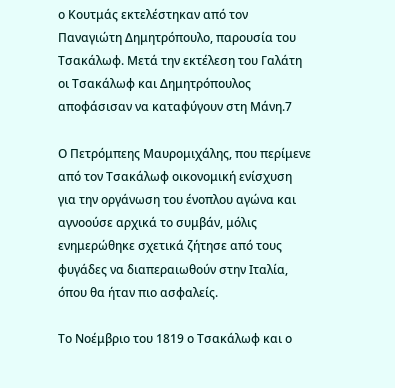ο Κουτμάς εκτελέστηκαν από τον Παναγιώτη Δημητρόπουλο, παρουσία του Τσακάλωφ. Μετά την εκτέλεση του Γαλάτη οι Τσακάλωφ και Δημητρόπουλος αποφάσισαν να καταφύγουν στη Μάνη.7

Ο Πετρόμπεης Μαυρομιχάλης, που περίμενε από τον Τσακάλωφ οικονομική ενίσχυση για την οργάνωση του ένοπλου αγώνα και αγνοούσε αρχικά το συμβάν, μόλις ενημερώθηκε σχετικά ζήτησε από τους φυγάδες να διαπεραιωθούν στην Ιταλία, όπου θα ήταν πιο ασφαλείς.

Το Νοέμβριο του 1819 ο Τσακάλωφ και ο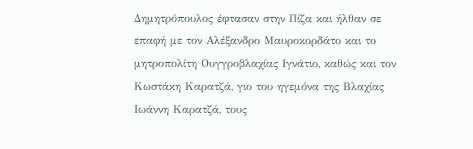Δημητρόπουλος έφτασαν στην Πίζα και ήλθαν σε επαφή με τον Αλέξανδρο Μαυροκορδάτο και το μητροπολίτη Ουγγροβλαχίας Ιγνάτιο, καθώς και τον Κωστάκη Καρατζά, γιο του ηγεμόνα της Βλαχίας Ιωάννη Καρατζά, τους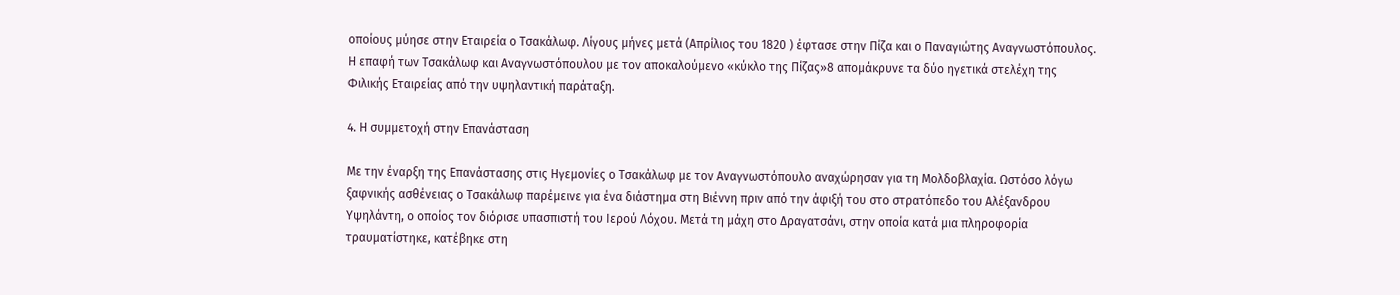οποίους μύησε στην Εταιρεία ο Τσακάλωφ. Λίγους μήνες μετά (Απρίλιος του 1820 ) έφτασε στην Πίζα και ο Παναγιώτης Αναγνωστόπουλος. Η επαφή των Τσακάλωφ και Αναγνωστόπουλου με τον αποκαλούμενο «κύκλο της Πίζας»8 απομάκρυνε τα δύο ηγετικά στελέχη της Φιλικής Εταιρείας από την υψηλαντική παράταξη.

4. Η συμμετοχή στην Επανάσταση

Με την έναρξη της Επανάστασης στις Ηγεμονίες ο Τσακάλωφ με τον Αναγνωστόπουλο αναχώρησαν για τη Μολδοβλαχία. Ωστόσο λόγω ξαφνικής ασθένειας ο Τσακάλωφ παρέμεινε για ένα διάστημα στη Βιέννη πριν από την άφιξή του στο στρατόπεδο του Αλέξανδρου Υψηλάντη, ο οποίος τον διόρισε υπασπιστή του Ιερού Λόχου. Μετά τη μάχη στο Δραγατσάνι, στην οποία κατά μια πληροφορία τραυματίστηκε, κατέβηκε στη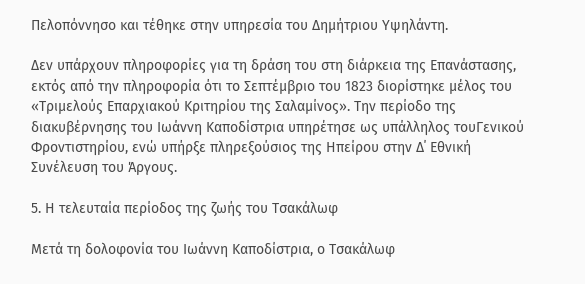Πελοπόννησο και τέθηκε στην υπηρεσία του Δημήτριου Υψηλάντη.

Δεν υπάρχουν πληροφορίες για τη δράση του στη διάρκεια της Επανάστασης, εκτός από την πληροφορία ότι το Σεπτέμβριο του 1823 διορίστηκε μέλος του «Τριμελούς Επαρχιακού Κριτηρίου της Σαλαμίνος». Την περίοδο της διακυβέρνησης του Ιωάννη Καποδίστρια υπηρέτησε ως υπάλληλος τουΓενικού Φροντιστηρίου, ενώ υπήρξε πληρεξούσιος της Ηπείρου στην Δ΄ Εθνική Συνέλευση του Άργους.

5. Η τελευταία περίοδος της ζωής του Τσακάλωφ

Μετά τη δολοφονία του Ιωάννη Καποδίστρια, ο Τσακάλωφ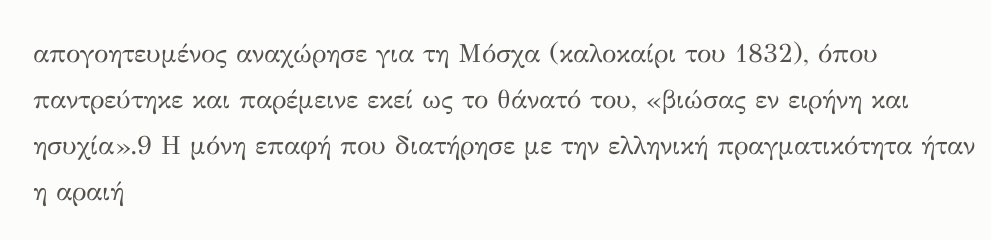απογοητευμένος αναχώρησε για τη Μόσχα (καλοκαίρι του 1832), όπου παντρεύτηκε και παρέμεινε εκεί ως το θάνατό του, «βιώσας εν ειρήνη και ησυχία».9 Η μόνη επαφή που διατήρησε με την ελληνική πραγματικότητα ήταν η αραιή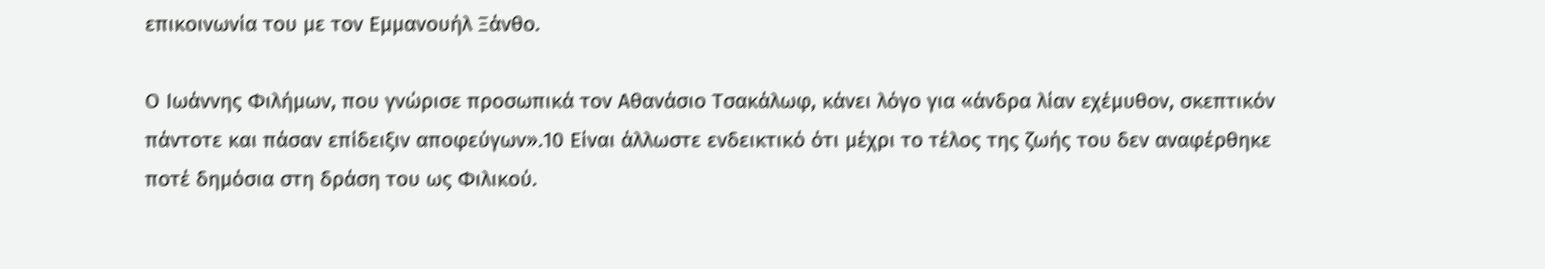επικοινωνία του με τον Εμμανουήλ Ξάνθο.

Ο Ιωάννης Φιλήμων, που γνώρισε προσωπικά τον Αθανάσιο Τσακάλωφ, κάνει λόγο για «άνδρα λίαν εχέμυθον, σκεπτικόν πάντοτε και πάσαν επίδειξιν αποφεύγων».10 Είναι άλλωστε ενδεικτικό ότι μέχρι το τέλος της ζωής του δεν αναφέρθηκε ποτέ δημόσια στη δράση του ως Φιλικού.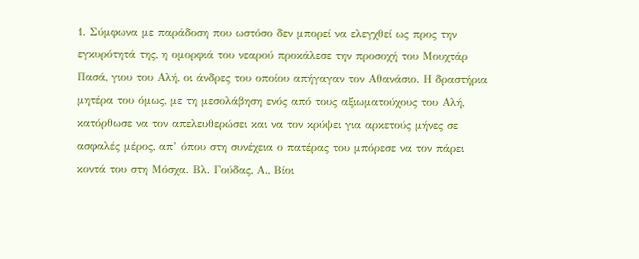1. Σύμφωνα με παράδοση που ωστόσο δεν μπορεί να ελεγχθεί ως προς την εγκυρότητά της, η ομορφιά του νεαρού προκάλεσε την προσοχή του Μουχτάρ Πασά, γιου του Αλή, οι άνδρες του οποίου απήγαγαν τον Αθανάσιο. Η δραστήρια μητέρα του όμως, με τη μεσολάβηση ενός από τους αξιωματούχους του Αλή, κατόρθωσε να τον απελευθερώσει και να τον κρύψει για αρκετούς μήνες σε ασφαλές μέρος, απ’ όπου στη συνέχεια ο πατέρας του μπόρεσε να τον πάρει κοντά του στη Μόσχα. Βλ. Γούδας, Α., Βίοι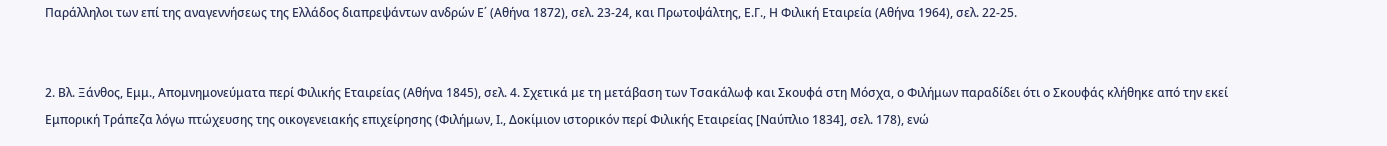Παράλληλοι των επί της αναγεννήσεως της Ελλάδος διαπρεψάντων ανδρών Ε΄ (Αθήνα 1872), σελ. 23-24, και Πρωτοψάλτης, Ε.Γ., Η Φιλική Εταιρεία (Αθήνα 1964), σελ. 22-25.


2. Βλ. Ξάνθος, Εμμ., Απομνημονεύματα περί Φιλικής Εταιρείας (Αθήνα 1845), σελ. 4. Σχετικά με τη μετάβαση των Τσακάλωφ και Σκουφά στη Μόσχα, ο Φιλήμων παραδίδει ότι ο Σκουφάς κλήθηκε από την εκεί Εμπορική Τράπεζα λόγω πτώχευσης της οικογενειακής επιχείρησης (Φιλήμων, Ι., Δοκίμιον ιστορικόν περί Φιλικής Εταιρείας [Ναύπλιο 1834], σελ. 178), ενώ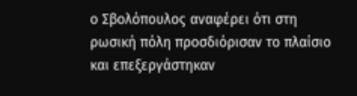ο Σβολόπουλος αναφέρει ότι στη ρωσική πόλη προσδιόρισαν το πλαίσιο και επεξεργάστηκαν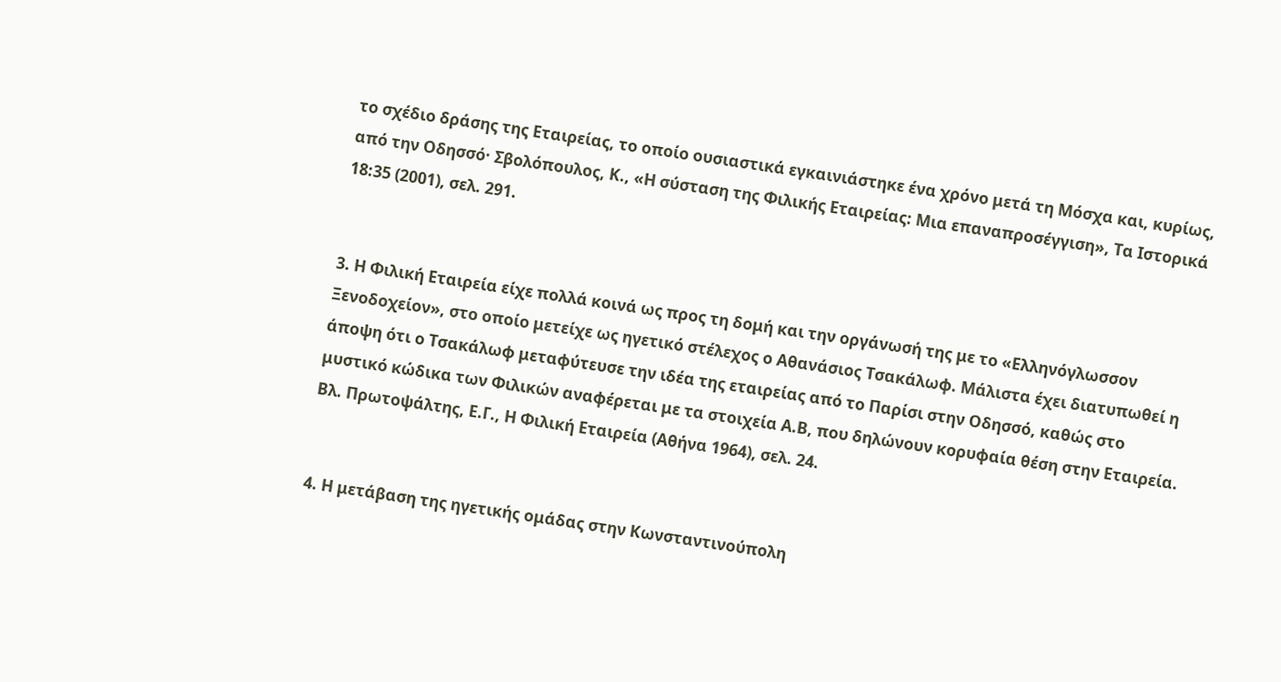το σχέδιο δράσης της Εταιρείας, το οποίο ουσιαστικά εγκαινιάστηκε ένα χρόνο μετά τη Μόσχα και, κυρίως, από την Οδησσό· Σβολόπουλος, Κ., «Η σύσταση της Φιλικής Εταιρείας: Μια επαναπροσέγγιση», Τα Ιστορικά 18:35 (2001), σελ. 291.


3. Η Φιλική Εταιρεία είχε πολλά κοινά ως προς τη δομή και την οργάνωσή της με το «Ελληνόγλωσσον Ξενοδοχείον», στο οποίο μετείχε ως ηγετικό στέλεχος ο Αθανάσιος Τσακάλωφ. Μάλιστα έχει διατυπωθεί η άποψη ότι ο Τσακάλωφ μεταφύτευσε την ιδέα της εταιρείας από το Παρίσι στην Οδησσό, καθώς στο μυστικό κώδικα των Φιλικών αναφέρεται με τα στοιχεία Α.Β, που δηλώνουν κορυφαία θέση στην Εταιρεία. Βλ. Πρωτοψάλτης, Ε.Γ., Η Φιλική Εταιρεία (Αθήνα 1964), σελ. 24.


4. Η μετάβαση της ηγετικής ομάδας στην Κωνσταντινούπολη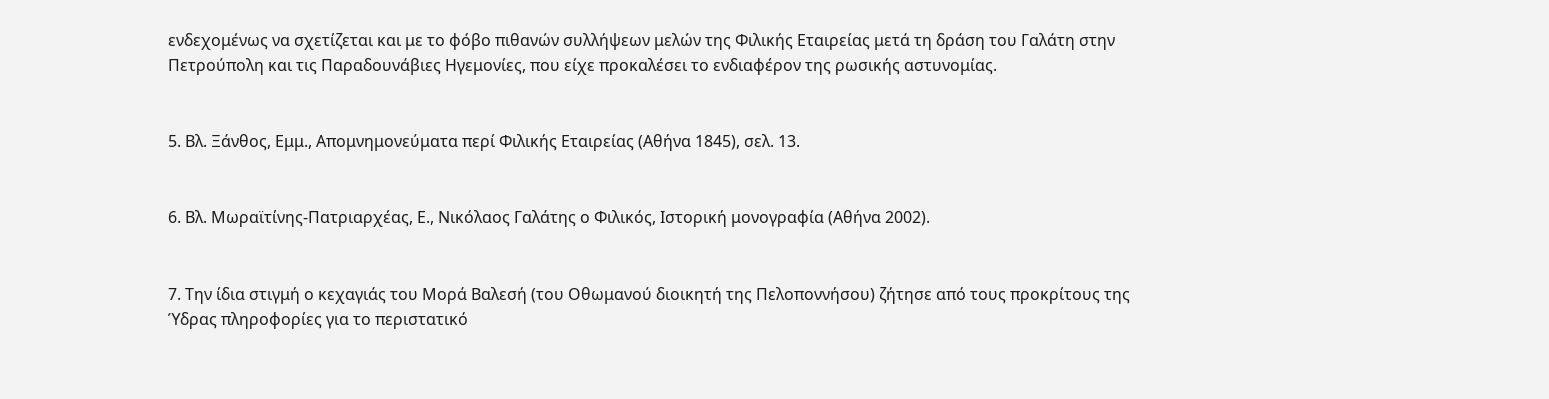ενδεχομένως να σχετίζεται και με το φόβο πιθανών συλλήψεων μελών της Φιλικής Εταιρείας μετά τη δράση του Γαλάτη στην Πετρούπολη και τις Παραδουνάβιες Ηγεμονίες, που είχε προκαλέσει το ενδιαφέρον της ρωσικής αστυνομίας.


5. Βλ. Ξάνθος, Εμμ., Απομνημονεύματα περί Φιλικής Εταιρείας (Αθήνα 1845), σελ. 13.


6. Βλ. Μωραϊτίνης-Πατριαρχέας, Ε., Νικόλαος Γαλάτης ο Φιλικός, Ιστορική μονογραφία (Αθήνα 2002).


7. Την ίδια στιγμή ο κεχαγιάς του Μορά Βαλεσή (του Οθωμανού διοικητή της Πελοποννήσου) ζήτησε από τους προκρίτους της Ύδρας πληροφορίες για το περιστατικό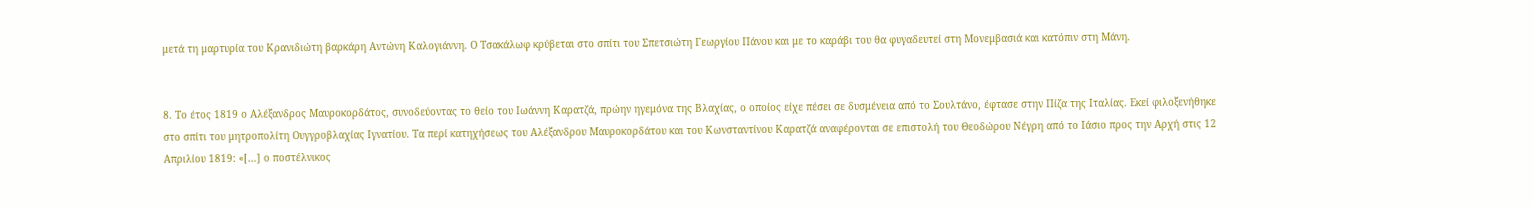μετά τη μαρτυρία του Κρανιδιώτη βαρκάρη Αντώνη Καλογιάννη. Ο Τσακάλωφ κρύβεται στο σπίτι του Σπετσιώτη Γεωργίου Πάνου και με το καράβι του θα φυγαδευτεί στη Μονεμβασιά και κατόπιν στη Μάνη.


8. Το έτος 1819 ο Αλέξανδρος Μαυροκορδάτος, συνοδεύοντας το θείο του Ιωάννη Καρατζά, πρώην ηγεμόνα της Βλαχίας, ο οποίος είχε πέσει σε δυσμένεια από το Σουλτάνο, έφτασε στην Πίζα της Ιταλίας. Εκεί φιλοξενήθηκε στο σπίτι του μητροπολίτη Ουγγροβλαχίας Ιγνατίου. Τα περί κατηχήσεως του Αλέξανδρου Μαυροκορδάτου και του Κωνσταντίνου Καρατζά αναφέρονται σε επιστολή του Θεοδώρου Νέγρη από το Ιάσιο προς την Αρχή στις 12 Απριλίου 1819: «[…] ο ποστέλνικος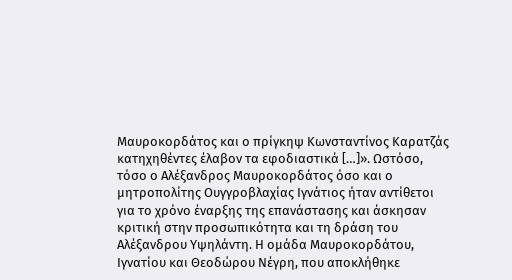Μαυροκορδάτος και ο πρίγκηψ Κωνσταντίνος Καρατζάς κατηχηθέντες έλαβον τα εφοδιαστικά […]». Ωστόσο, τόσο ο Αλέξανδρος Μαυροκορδάτος όσο και ο μητροπολίτης Ουγγροβλαχίας Ιγνάτιος ήταν αντίθετοι για το χρόνο έναρξης της επανάστασης και άσκησαν κριτική στην προσωπικότητα και τη δράση του Αλέξανδρου Υψηλάντη. Η ομάδα Μαυροκορδάτου, Ιγνατίου και Θεοδώρου Νέγρη, που αποκλήθηκε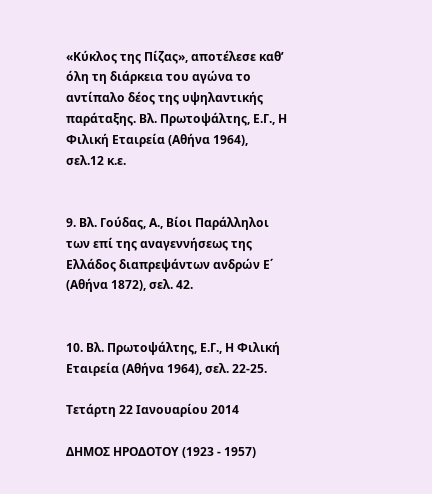«Κύκλος της Πίζας», αποτέλεσε καθ’ όλη τη διάρκεια του αγώνα το αντίπαλο δέος της υψηλαντικής παράταξης. Βλ. Πρωτοψάλτης, Ε.Γ., Η Φιλική Εταιρεία (Αθήνα 1964), σελ.12 κ.ε.


9. Βλ. Γούδας, Α., Βίοι Παράλληλοι των επί της αναγεννήσεως της Ελλάδος διαπρεψάντων ανδρών Ε΄ (Αθήνα 1872), σελ. 42.


10. Βλ. Πρωτοψάλτης, Ε.Γ., Η Φιλική Εταιρεία (Αθήνα 1964), σελ. 22-25.

Τετάρτη 22 Ιανουαρίου 2014

ΔΗΜΟΣ ΗΡΟΔΟΤΟΥ (1923 - 1957)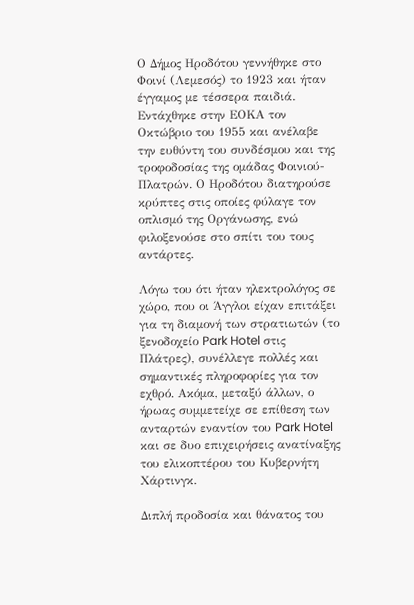Ο Δήμος Ηροδότου γεννήθηκε στο Φοινί (Λεμεσός) το 1923 και ήταν έγγαμος με τέσσερα παιδιά. Εντάχθηκε στην ΕΟΚΑ τον Οκτώβριο του 1955 και ανέλαβε την ευθύντη του συνδέσμου και της τροφοδοσίας της ομάδας Φοινιού-Πλατρών. Ο Ηροδότου διατηρούσε κρύπτες στις οποίες φύλαγε τον οπλισμό της Οργάνωσης, ενώ φιλοξενούσε στο σπίτι του τους αντάρτες.

Λόγω του ότι ήταν ηλεκτρολόγος σε χώρο, που οι Άγγλοι είχαν επιτάξει για τη διαμονή των στρατιωτών (το ξενοδοχείο Park Hotel στις Πλάτρες), συνέλλεγε πολλές και σημαντικές πληροφορίες για τον εχθρό. Ακόμα, μεταξύ άλλων, ο ήρωας συμμετείχε σε επίθεση των ανταρτών εναντίον του Park Hotel και σε δυο επιχειρήσεις ανατίναξης του ελικοπτέρου του Κυβερνήτη Χάρτινγκ.

Διπλή προδοσία και θάνατος του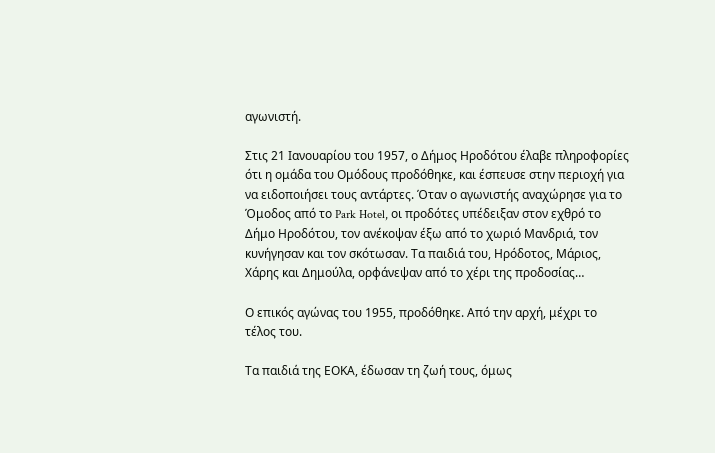αγωνιστή.

Στις 21 Ιανουαρίου του 1957, ο Δήμος Ηροδότου έλαβε πληροφορίες ότι η ομάδα του Ομόδους προδόθηκε, και έσπευσε στην περιοχή για να ειδοποιήσει τους αντάρτες. Όταν ο αγωνιστής αναχώρησε για το Όμοδος από το Park Hotel, οι προδότες υπέδειξαν στον εχθρό το Δήμο Ηροδότου, τον ανέκοψαν έξω από το χωριό Μανδριά, τον κυνήγησαν και τον σκότωσαν. Τα παιδιά του, Ηρόδοτος, Μάριος, Χάρης και Δημούλα, ορφάνεψαν από το χέρι της προδοσίας…

Ο επικός αγώνας του 1955, προδόθηκε. Από την αρχή, μέχρι το τέλος του.

Τα παιδιά της ΕΟΚΑ, έδωσαν τη ζωή τους, όμως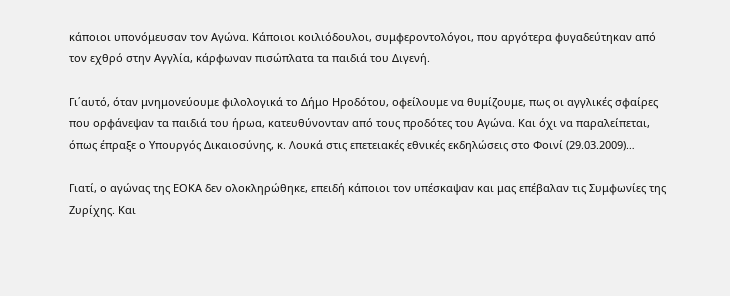κάποιοι υπονόμευσαν τον Αγώνα. Κάποιοι κοιλιόδουλοι, συμφεροντολόγοι, που αργότερα φυγαδεύτηκαν από τον εχθρό στην Αγγλία, κάρφωναν πισώπλατα τα παιδιά του Διγενή.

Γι΄αυτό, όταν μνημονεύουμε φιλολογικά το Δήμο Ηροδότου, οφείλουμε να θυμίζουμε, πως οι αγγλικές σφαίρες που ορφάνεψαν τα παιδιά του ήρωα, κατευθύνονταν από τους προδότες του Αγώνα. Και όχι να παραλείπεται, όπως έπραξε ο Υπουργός Δικαιοσύνης, κ. Λουκά στις επετειακές εθνικές εκδηλώσεις στο Φοινί (29.03.2009)…

Γιατί, ο αγώνας της ΕΟΚΑ δεν ολοκληρώθηκε, επειδή κάποιοι τον υπέσκαψαν και μας επέβαλαν τις Συμφωνίες της Ζυρίχης. Και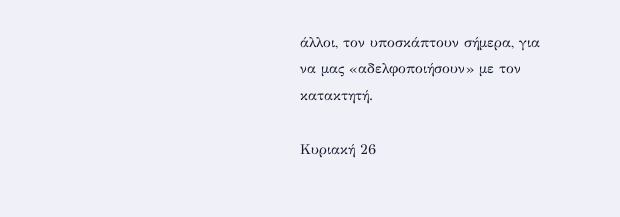άλλοι, τον υποσκάπτουν σήμερα, για να μας «αδελφοποιήσουν» με τον κατακτητή.

Κυριακή 26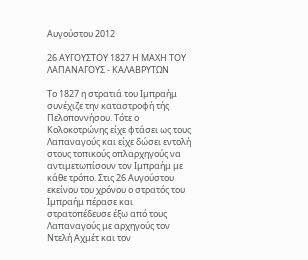Αυγούστου 2012

26 ΑΥΓΟΥΣΤΟΥ 1827 Η ΜΑΧΗ ΤΟΥ ΛΑΠΑΝΑΓΟΥΣ - ΚΑΛΑΒΡΥΤΩΝ

Το 1827 η στρατιά του Ιμπραήμ συνέχιζε την καταστροφή τής Πελοποννήσου. Τότε ο Κολοκοτρώνης είχε φτάσει ως τους Λαπαναγούς και είχε δώσει εντολή στους τοπικούς οπλαρχηγούς να αντιμετωπίσουν τον Ιμπραήμ με κάθε τρόπο. Στις 26 Αυγούστου εκείνου του χρόνου ο στρατός του Ιμπραήμ πέρασε και στρατοπέδευσε έξω από τους Λαπαναγούς με αρχηγούς τον Ντελή Αχμέτ και τον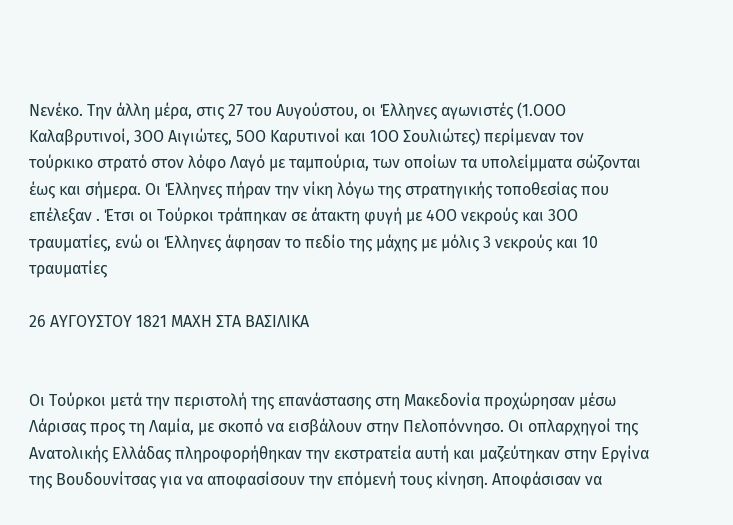Νενέκο. Την άλλη μέρα, στις 27 του Αυγούστου, οι Έλληνες αγωνιστές (1.ΟΟΟ Καλαβρυτινοί, 3ΟΟ Αιγιώτες, 5ΟΟ Καρυτινοί και 1ΟΟ Σουλιώτες) περίμεναν τον τούρκικο στρατό στον λόφο Λαγό με ταμπούρια, των οποίων τα υπολείμματα σώζονται έως και σήμερα. Οι Έλληνες πήραν την νίκη λόγω της στρατηγικής τοποθεσίας που επέλεξαν . Έτσι οι Τούρκοι τράπηκαν σε άτακτη φυγή με 4ΟΟ νεκρούς και 3ΟΟ τραυματίες, ενώ οι Έλληνες άφησαν το πεδίο της μάχης με μόλις 3 νεκρούς και 10 τραυματίες

26 ΑΥΓΟΥΣΤΟΥ 1821 ΜΑΧΗ ΣΤΑ ΒΑΣΙΛΙΚΑ


Οι Τούρκοι μετά την περιστολή της επανάστασης στη Μακεδονία προχώρησαν μέσω Λάρισας προς τη Λαμία, με σκοπό να εισβάλουν στην Πελοπόννησο. Οι οπλαρχηγοί της Ανατολικής Ελλάδας πληροφορήθηκαν την εκστρατεία αυτή και μαζεύτηκαν στην Εργίνα της Βουδουνίτσας για να αποφασίσουν την επόμενή τους κίνηση. Αποφάσισαν να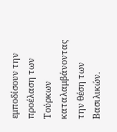εμποδίσουν την προέλαση των Τούρκων καταλαμβάνοντας την θέση των Βασιλικών.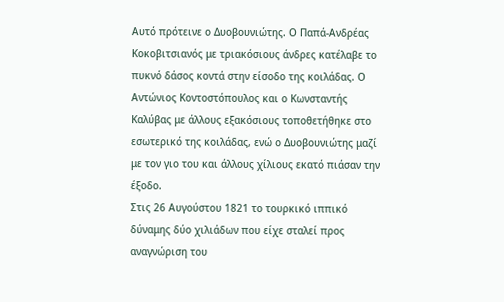Αυτό πρότεινε ο Δυοβουνιώτης. Ο Παπά-Ανδρέας Κοκοβιτσιανός με τριακόσιους άνδρες κατέλαβε το πυκνό δάσος κοντά στην είσοδο της κοιλάδας. Ο Αντώνιος Κοντοστόπουλος και ο Κωνσταντής Καλύβας με άλλους εξακόσιους τοποθετήθηκε στο εσωτερικό της κοιλάδας, ενώ ο Δυοβουνιώτης μαζί με τον γιο του και άλλους χίλιους εκατό πιάσαν την έξοδο.
Στις 26 Αυγούστου 1821 το τουρκικό ιππικό δύναμης δύο χιλιάδων που είχε σταλεί προς αναγνώριση του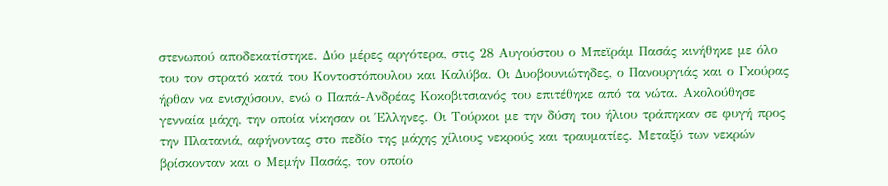στενωπού αποδεκατίστηκε. Δύο μέρες αργότερα, στις 28 Αυγούστου ο Μπεϊράμ Πασάς κινήθηκε με όλο του τον στρατό κατά του Κοντοστόπουλου και Καλύβα. Οι Δυοβουνιώτηδες, ο Πανουργιάς και ο Γκούρας ήρθαν να ενισχύσουν, ενώ ο Παπά-Ανδρέας Κοκοβιτσιανός του επιτέθηκε από τα νώτα. Ακολούθησε γενναία μάχη, την οποία νίκησαν οι Έλληνες. Οι Τούρκοι με την δύση του ήλιου τράπηκαν σε φυγή προς την Πλατανιά, αφήνοντας στο πεδίο της μάχης χίλιους νεκρούς και τραυματίες. Μεταξύ των νεκρών βρίσκονταν και ο Μεμήν Πασάς, τον οποίο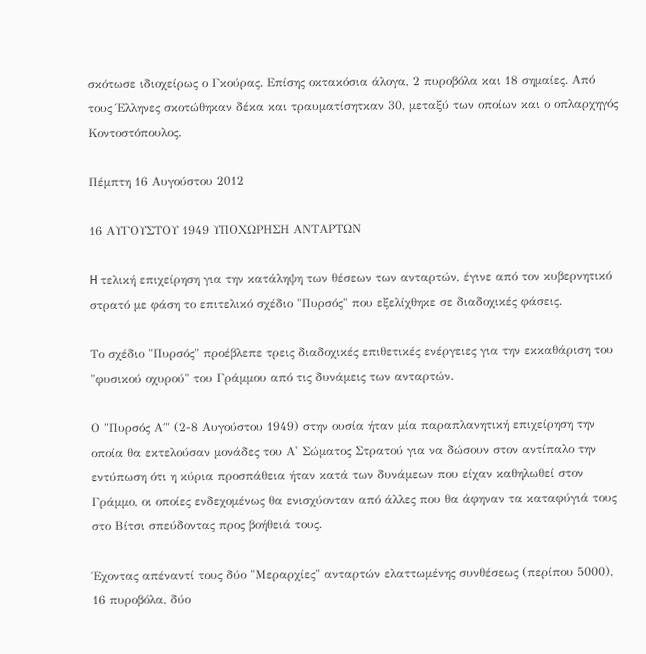σκότωσε ιδιοχείρως ο Γκούρας. Επίσης οκτακόσια άλογα, 2 πυροβόλα και 18 σημαίες. Από τους Έλληνες σκοτώθηκαν δέκα και τραυματίσητκαν 30, μεταξύ των οποίων και ο οπλαρχηγός Κοντοστόπουλος.

Πέμπτη 16 Αυγούστου 2012

16 ΑΥΓΟΥΣΤΟΥ 1949 ΥΠΟΧΩΡΗΣΗ ΑΝΤΑΡΤΩΝ

H τελική επιχείρηση για την κατάληψη των θέσεων των ανταρτών, έγινε από τον κυβερνητικό στρατό με φάση το επιτελικό σχέδιο "Πυρσός" που εξελίχθηκε σε διαδοχικές φάσεις.

Το σχέδιο "Πυρσός" προέβλεπε τρεις διαδοχικές επιθετικές ενέργειες για την εκκαθάριση του "φυσικού οχυρού" του Γράμμου από τις δυνάμεις των ανταρτών.

Ο "Πυρσός Α΄" (2-8 Αυγούστου 1949) στην ουσία ήταν μία παραπλανητική επιχείρηση την οποία θα εκτελούσαν μονάδες του Α' Σώματος Στρατού για να δώσουν στον αντίπαλο την εντύπωση ότι η κύρια προσπάθεια ήταν κατά των δυνάμεων που είχαν καθηλωθεί στον Γράμμο, οι οποίες ενδεχομένως θα ενισχύονταν από άλλες που θα άφηναν τα καταφύγιά τους στο Βίτσι σπεύδοντας προς βοήθειά τους.

Έχοντας απέναντί τους δύο "Μεραρχίες" ανταρτών ελαττωμένης συνθέσεως (περίπου 5000), 16 πυροβόλα, δύο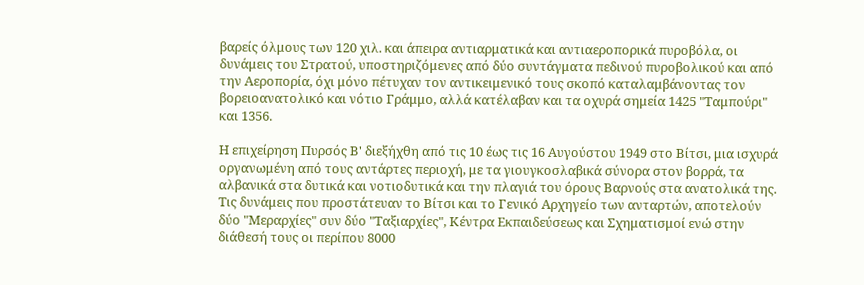βαρείς όλμους των 120 χιλ. και άπειρα αντιαρματικά και αντιαεροπορικά πυροβόλα, οι δυνάμεις του Στρατού, υποστηριζόμενες από δύο συντάγματα πεδινού πυροβολικού και από την Αεροπορία, όχι μόνο πέτυχαν τον αντικειμενικό τους σκοπό καταλαμβάνοντας τον βορειοανατολικό και νότιο Γράμμο, αλλά κατέλαβαν και τα οχυρά σημεία 1425 "Ταμπούρι" και 1356.

Η επιχείρηση Πυρσός Β' διεξήχθη από τις 10 έως τις 16 Αυγούστου 1949 στο Βίτσι, μια ισχυρά οργανωμένη από τους αντάρτες περιοχή, με τα γιουγκοσλαβικά σύνορα στον βορρά, τα αλβανικά στα δυτικά και νοτιοδυτικά και την πλαγιά του όρους Βαρνούς στα ανατολικά της. Τις δυνάμεις που προστάτευαν το Βίτσι και το Γενικό Αρχηγείο των ανταρτών, αποτελούν δύο "Μεραρχίες" συν δύο "Ταξιαρχίες", Κέντρα Εκπαιδεύσεως και Σχηματισμοί ενώ στην διάθεσή τους οι περίπου 8000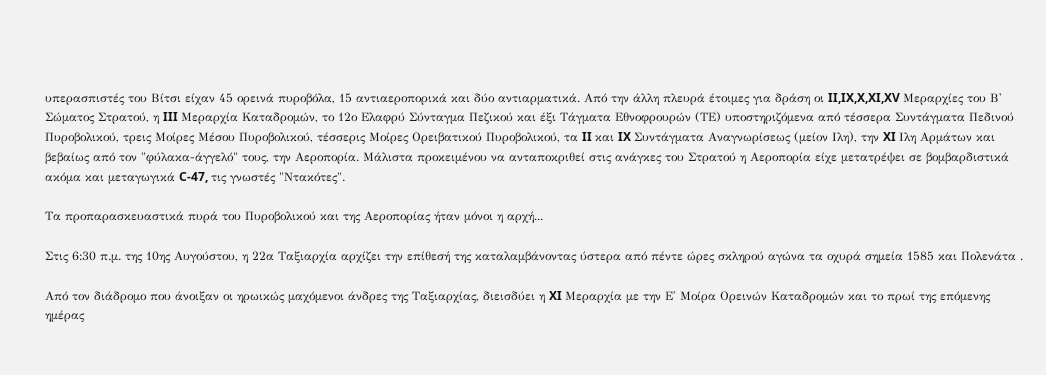υπερασπιστές του Βίτσι είχαν 45 ορεινά πυροβόλα, 15 αντιαεροπορικά και δύο αντιαρματικά. Από την άλλη πλευρά έτοιμες για δράση οι II,IX,X,XI,XV Μεραρχίες του Β' Σώματος Στρατού, η III Μεραρχία Καταδρομών, το 12ο Ελαφρύ Σύνταγμα Πεζικού και έξι Τάγματα Εθνοφρουρών (ΤΕ) υποστηριζόμενα από τέσσερα Συντάγματα Πεδινού Πυροβολικού, τρεις Μοίρες Μέσου Πυροβολικού, τέσσερις Μοίρες Ορειβατικού Πυροβολικού, τα II και IX Συντάγματα Αναγνωρίσεως (μείον Ιλη), την XI Ιλη Αρμάτων και βεβαίως από τον "φύλακα-άγγελό" τους, την Αεροπορία. Μάλιστα προκειμένου να ανταποκριθεί στις ανάγκες του Στρατού η Αεροπορία είχε μετατρέψει σε βομβαρδιστικά ακόμα και μεταγωγικά C-47, τις γνωστές "Ντακότες".

Τα προπαρασκευαστικά πυρά του Πυροβολικού και της Αεροπορίας ήταν μόνοι η αρχή...

Στις 6:30 π.μ. της 10ης Αυγούστου, η 22α Ταξιαρχία αρχίζει την επίθεσή της καταλαμβάνοντας ύστερα από πέντε ώρες σκληρού αγώνα τα οχυρά σημεία 1585 και Πολενάτα .

Από τον διάδρομο που άνοιξαν οι ηρωικώς μαχόμενοι άνδρες της Ταξιαρχίας, διεισδύει η XI Μεραρχία με την Ε' Μοίρα Ορεινών Καταδρομών και το πρωί της επόμενης ημέρας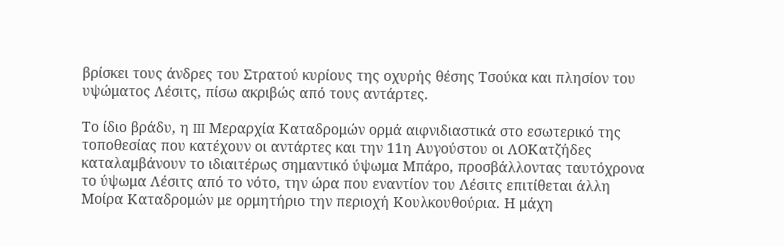βρίσκει τους άνδρες του Στρατού κυρίους της οχυρής θέσης Τσούκα και πλησίον του υψώματος Λέσιτς, πίσω ακριβώς από τους αντάρτες.

Το ίδιο βράδυ, η III Μεραρχία Καταδρομών ορμά αιφνιδιαστικά στο εσωτερικό της τοποθεσίας που κατέχουν οι αντάρτες και την 11η Αυγούστου οι ΛΟΚατζήδες καταλαμβάνουν το ιδιαιτέρως σημαντικό ύψωμα Μπάρο, προσβάλλοντας ταυτόχρονα το ύψωμα Λέσιτς από το νότο, την ώρα που εναντίον του Λέσιτς επιτίθεται άλλη Μοίρα Καταδρομών με ορμητήριο την περιοχή Κουλκουθούρια. Η μάχη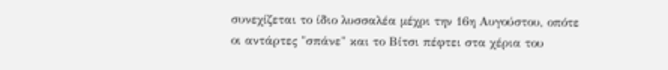συνεχίζεται το ίδιο λυσσαλέα μέχρι την 16η Αυγούστου, οπότε οι αντάρτες "σπάνε" και το Βίτσι πέφτει στα χέρια του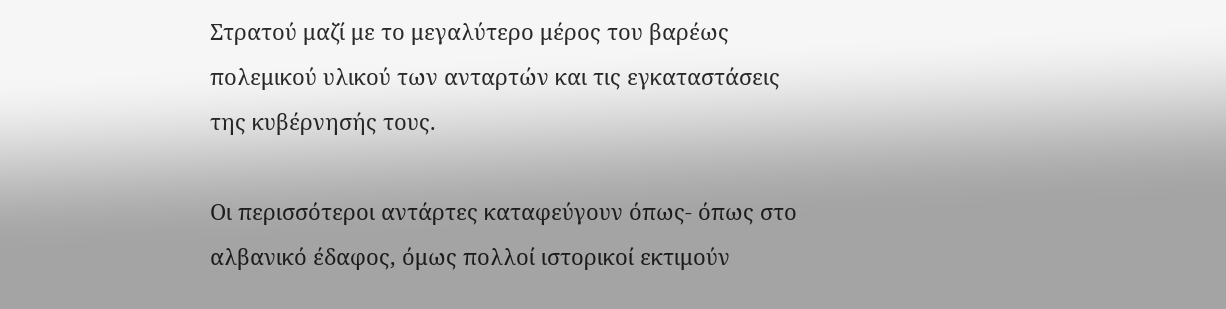Στρατού μαζί με το μεγαλύτερο μέρος του βαρέως πολεμικού υλικού των ανταρτών και τις εγκαταστάσεις της κυβέρνησής τους.

Οι περισσότεροι αντάρτες καταφεύγουν όπως- όπως στο αλβανικό έδαφος, όμως πολλοί ιστορικοί εκτιμούν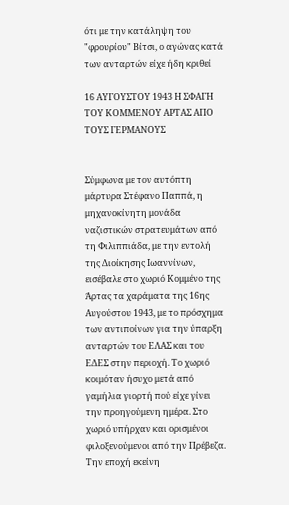ότι με την κατάληψη του "φρουρίου" Βίτσι, ο αγώνας κατά των ανταρτών είχε ήδη κριθεί

16 ΑΥΓΟΥΣΤΟΥ 1943 Η ΣΦΑΓΗ ΤΟΥ ΚΟΜΜΕΝΟΥ ΑΡΤΑΣ ΑΠΟ ΤΟΥΣ ΓΕΡΜΑΝΟΥΣ


Σύμφωνα με τον αυτόπτη μάρτυρα Στέφανο Παππά, η μηχανοκίνητη μονάδα ναζιστικών στρατευμάτων από τη Φιλιππιάδα, με την εντολή της Διοίκησης Ιωαννίνων, εισέβαλε στο χωριό Κομμένο της Άρτας τα χαράματα της 16ης Αυγούστου 1943, με το πρόσχημα των αντιποίνων για την ύπαρξη ανταρτών του ΕΛΑΣ και του ΕΔΕΣ στην περιοχή. Το χωριό κοιμόταν ήσυχο μετά από γαμήλια γιορτή πού είχε γίνει την προηγούμενη ημέρα. Στο χωριό υπήρχαν και ορισμένοι φιλοξενούμενοι από την Πρέβεζα. Την εποχή εκείνη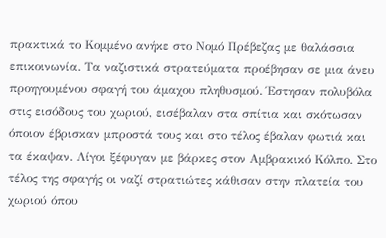πρακτικά το Κομμένο ανήκε στο Νομό Πρέβεζας με θαλάσσια επικοινωνία. Τα ναζιστικά στρατεύματα προέβησαν σε μια άνευ προηγουμένου σφαγή του άμαχου πληθυσμού. Έστησαν πολυβόλα στις εισόδους του χωριού, εισέβαλαν στα σπίτια και σκότωσαν όποιον έβρισκαν μπροστά τους και στο τέλος έβαλαν φωτιά και τα έκαψαν. Λίγοι ξέφυγαν με βάρκες στον Αμβρακικό Κόλπο. Στο τέλος της σφαγής οι ναζί στρατιώτες κάθισαν στην πλατεία του χωριού όπου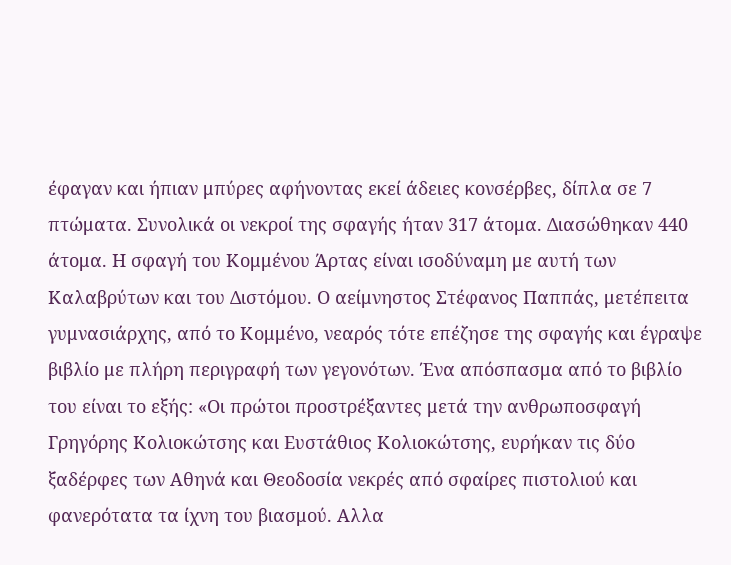έφαγαν και ήπιαν μπύρες αφήνοντας εκεί άδειες κονσέρβες, δίπλα σε 7 πτώματα. Συνολικά οι νεκροί της σφαγής ήταν 317 άτομα. Διασώθηκαν 440 άτομα. Η σφαγή του Κομμένου Άρτας είναι ισοδύναμη με αυτή των Καλαβρύτων και του Διστόμου. Ο αείμνηστος Στέφανος Παππάς, μετέπειτα γυμνασιάρχης, από το Κομμένο, νεαρός τότε επέζησε της σφαγής και έγραψε βιβλίο με πλήρη περιγραφή των γεγονότων. Ένα απόσπασμα από το βιβλίο του είναι το εξής: «Οι πρώτοι προστρέξαντες μετά την ανθρωποσφαγή Γρηγόρης Κολιοκώτσης και Ευστάθιος Κολιοκώτσης, ευρήκαν τις δύο ξαδέρφες των Αθηνά και Θεοδοσία νεκρές από σφαίρες πιστολιού και φανερότατα τα ίχνη του βιασμού. Αλλα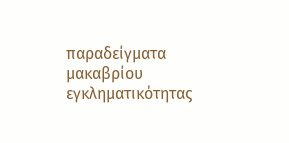παραδείγματα μακαβρίου εγκληματικότητας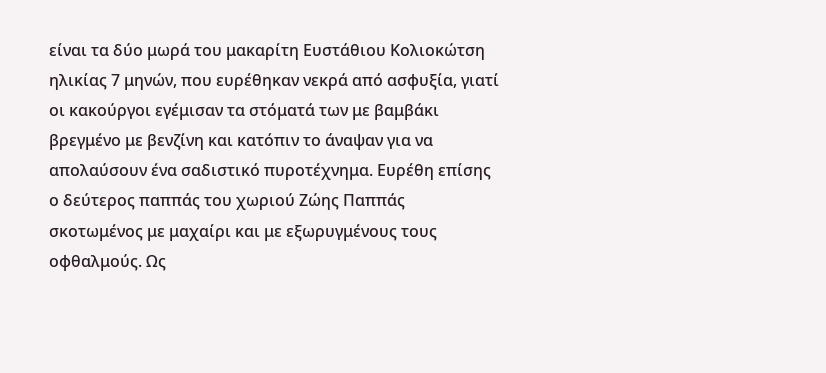είναι τα δύο μωρά του μακαρίτη Ευστάθιου Κολιοκώτση ηλικίας 7 μηνών, που ευρέθηκαν νεκρά από ασφυξία, γιατί οι κακούργοι εγέμισαν τα στόματά των με βαμβάκι βρεγμένο με βενζίνη και κατόπιν το άναψαν για να απολαύσουν ένα σαδιστικό πυροτέχνημα. Ευρέθη επίσης ο δεύτερος παππάς του χωριού Ζώης Παππάς σκοτωμένος με μαχαίρι και με εξωρυγμένους τους οφθαλμούς. Ως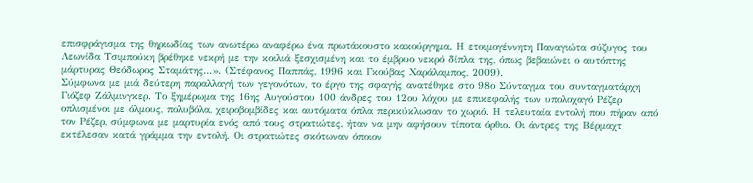επισφράγισμα της θηριωδίας των ανωτέρω αναφέρω ένα πρωτάκουστο κακούργημα. Η ετοιμογέννητη Παναγιώτα σύζυγος του Λεωνίδα Τσιμπούκη βρέθηκε νεκρή με την κοιλιά ξεσχισμένη και το έμβρυο νεκρό δίπλα της, όπως βεβαιώνει ο αυτόπτης μάρτυρας Θεόδωρος Σταμάτης…». (Στέφανος Παππάς, 1996 και Γκούβας Χαράλαμπος, 2009).
Σύμφωνα με μιά δεύτερη παραλλαγή των γεγονότων, το έργο της σφαγής ανατέθηκε στο 98ο Σύνταγμα του συνταγματάρχη Γιόζεφ Ζάλμινγκερ. Το ξημέρωμα της 16ης Αυγούστου 100 άνδρες του 12ου λόχου με επικεφαλής των υπολοχαγό Ρέζερ οπλισμένοι με όλμους, πολυβόλα, χειροβομβίδες και αυτόματα όπλα περικύκλωσαν το χωριό. Η τελευταία εντολή που πήραν από τον Ρέζερ, σύμφωνα με μαρτυρία ενός από τους στρατιώτες, ήταν να μην αφήσουν τίποτα όρθιο. Οι άντρες της Βέρμαχτ εκτέλεσαν κατά γράμμα την εντολή. Οι στρατιώτες σκότωναν όποιον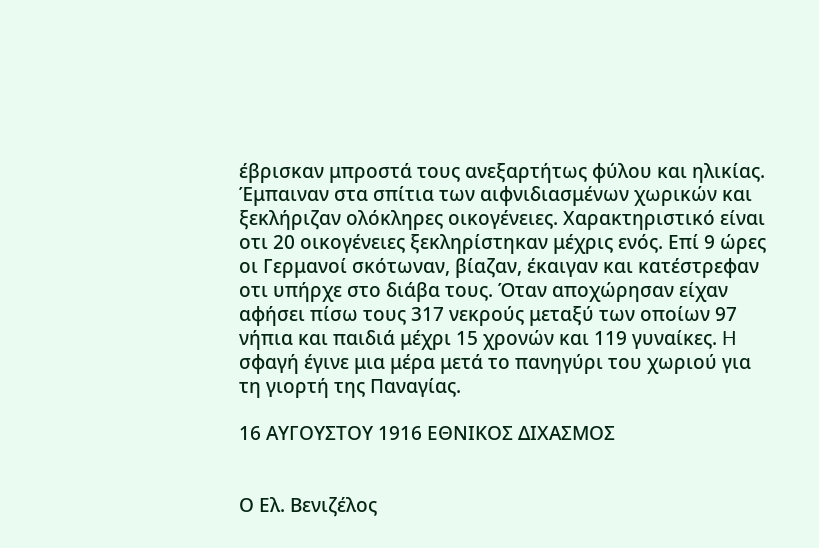έβρισκαν μπροστά τους ανεξαρτήτως φύλου και ηλικίας. Έμπαιναν στα σπίτια των αιφνιδιασμένων χωρικών και ξεκλήριζαν ολόκληρες οικογένειες. Χαρακτηριστικό είναι οτι 20 οικογένειες ξεκληρίστηκαν μέχρις ενός. Επί 9 ώρες οι Γερμανοί σκότωναν, βίαζαν, έκαιγαν και κατέστρεφαν οτι υπήρχε στο διάβα τους. Όταν αποχώρησαν είχαν αφήσει πίσω τους 317 νεκρούς μεταξύ των οποίων 97 νήπια και παιδιά μέχρι 15 χρονών και 119 γυναίκες. H σφαγή έγινε μια μέρα μετά το πανηγύρι του χωριού για τη γιορτή της Παναγίας.

16 ΑΥΓΟΥΣΤΟΥ 1916 ΕΘΝΙΚΟΣ ΔΙΧΑΣΜΟΣ


Ο Ελ. Βενιζέλος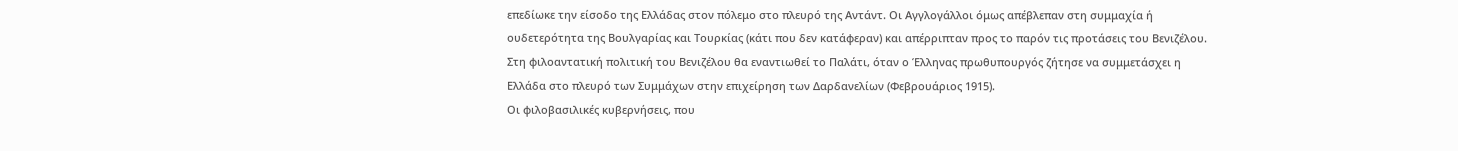επεδίωκε την είσοδο της Ελλάδας στον πόλεμο στο πλευρό της Αντάντ. Οι Αγγλογάλλοι όμως απέβλεπαν στη συμμαχία ή ουδετερότητα της Βουλγαρίας και Τουρκίας (κάτι που δεν κατάφεραν) και απέρριπταν προς το παρόν τις προτάσεις του Βενιζέλου.
Στη φιλοαντατική πολιτική του Βενιζέλου θα εναντιωθεί το Παλάτι, όταν ο Έλληνας πρωθυπουργός ζήτησε να συμμετάσχει η Ελλάδα στο πλευρό των Συμμάχων στην επιχείρηση των Δαρδανελίων (Φεβρουάριος 1915).
Οι φιλοβασιλικές κυβερνήσεις, που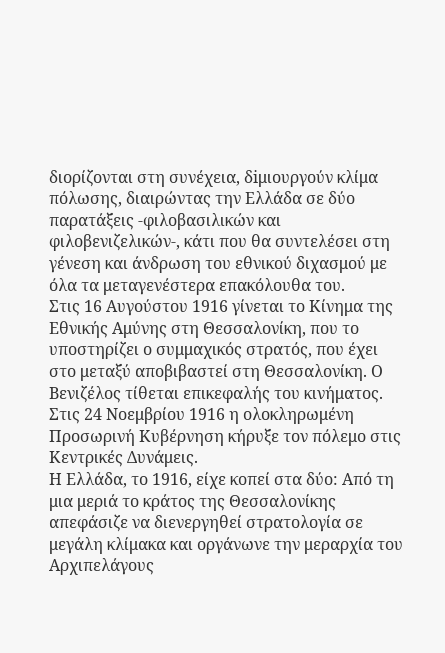διορίζονται στη συνέχεια, δiμιουργούν κλίμα πόλωσης, διαιρώντας την Ελλάδα σε δύο παρατάξεις -φιλοβασιλικών και φιλοβενιζελικών-, κάτι που θα συντελέσει στη γένεση και άνδρωση του εθνικού διχασμού με όλα τα μεταγενέστερα επακόλουθα του.
Στις 16 Αυγούστου 1916 γίνεται το Κίνημα της Εθνικής Αμύνης στη Θεσσαλονίκη, που το υποστηρίζει ο συμμαχικός στρατός, που έχει στο μεταξύ αποβιβαστεί στη Θεσσαλονίκη. Ο Βενιζέλος τίθεται επικεφαλής του κινήματος.
Στις 24 Νοεμβρίου 1916 η ολοκληρωμένη Προσωρινή Κυβέρνηση κήρυξε τον πόλεμο στις Κεντρικές Δυνάμεις.
Η Ελλάδα, το 1916, είχε κοπεί στα δύο: Από τη μια μεριά το κράτος της Θεσσαλονίκης απεφάσιζε να διενεργηθεί στρατολογία σε μεγάλη κλίμακα και οργάνωνε την μεραρχία του Αρχιπελάγους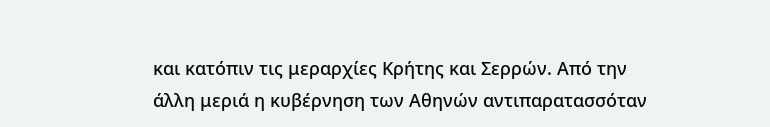και κατόπιν τις μεραρχίες Κρήτης και Σερρών. Από την άλλη μεριά η κυβέρνηση των Αθηνών αντιπαρατασσόταν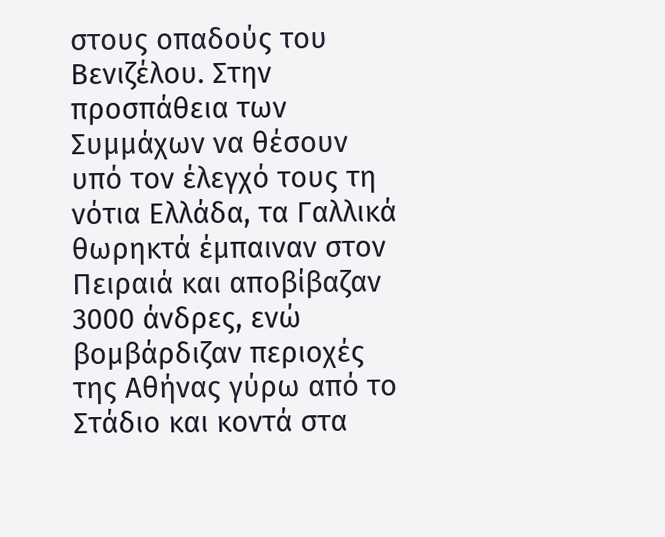στους οπαδούς του Βενιζέλου. Στην προσπάθεια των Συμμάχων να θέσουν υπό τον έλεγχό τους τη νότια Ελλάδα, τα Γαλλικά θωρηκτά έμπαιναν στον Πειραιά και αποβίβαζαν 3000 άνδρες, ενώ βομβάρδιζαν περιοχές της Αθήνας γύρω από το Στάδιο και κοντά στα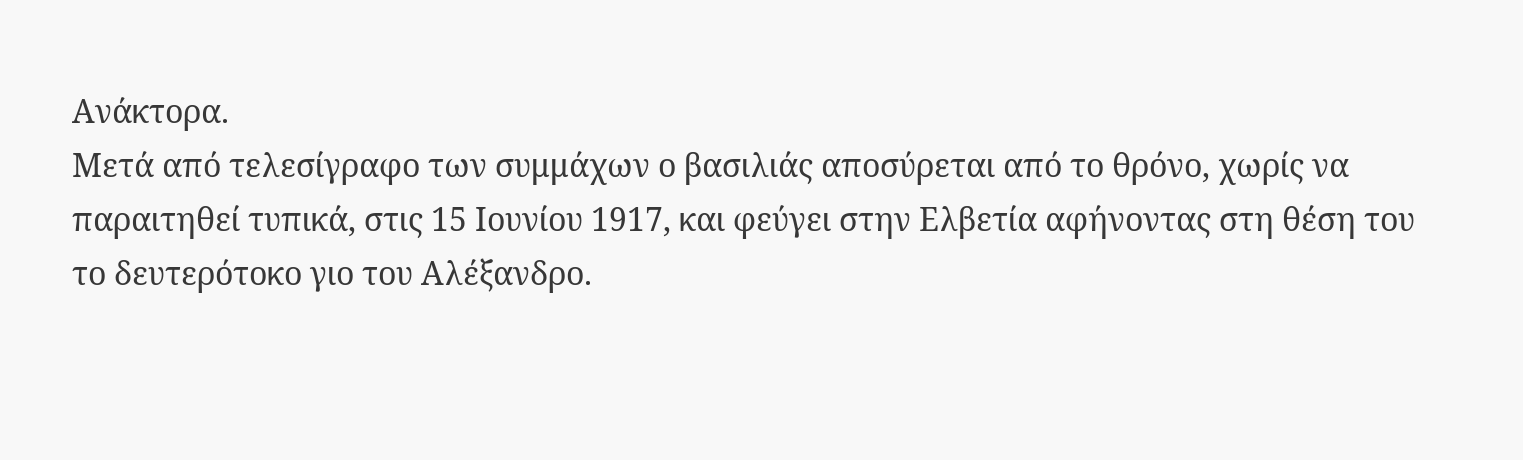Ανάκτορα.
Μετά από τελεσίγραφο των συμμάχων ο βασιλιάς αποσύρεται από το θρόνο, χωρίς να παραιτηθεί τυπικά, στις 15 Ιουνίου 1917, και φεύγει στην Ελβετία αφήνοντας στη θέση του το δευτερότοκο γιο του Αλέξανδρο.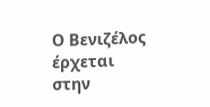Ο Βενιζέλος έρχεται στην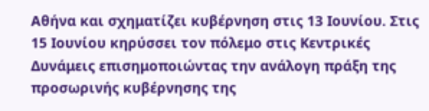Αθήνα και σχηματίζει κυβέρνηση στις 13 Ιουνίου. Στις 15 Ιουνίου κηρύσσει τον πόλεμο στις Κεντρικές Δυνάμεις επισημοποιώντας την ανάλογη πράξη της προσωρινής κυβέρνησης της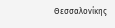Θεσσαλονίκης